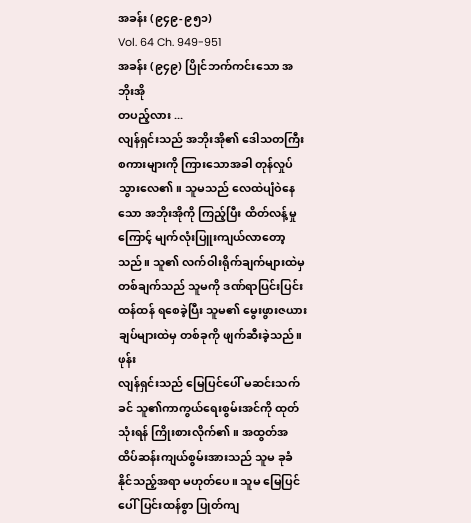အခန်း (၉၄၉-၉၅၁)
Vol. 64 Ch. 949-951
အခန်း (၉၄၉) ပြိုင်ဘက်ကင်းသော အဘိုးအို
တပည့်လား ...
လျန်ရှင်းသည် အဘိုးအို၏ ဒေါသတကြီးစကားများကို ကြားသောအခါ တုန်လှုပ်သွားလေ၏။ သူမသည် လေထဲပျံဝဲနေသော အဘိုးအိုကို ကြည့်ပြီး ထိတ်လန့်မှုကြောင့် မျက်လုံးပြူးကျယ်လာတော့သည်။ သူ၏ လက်ဝါးရိုက်ချက်များထဲမှ တစ်ချက်သည် သူမကို ဒဏ်ရာပြင်းပြင်းထန်ထန် ရစေခဲ့ပြီး သူမ၏ မွေးဖွားဇယားချပ်များထဲမှ တစ်ခုကို ဖျက်ဆီးခဲ့သည်။
ဖုန်း
လျန်ရှင်းသည် မြေပြင်ပေါ် မဆင်းသက်ခင် သူ၏ကာကွယ်ရေးစွမ်းအင်ကို ထုတ်သုံးရန် ကြိုးစားလိုက်၏။ အထွတ်အထိပ်ဆန်းကျယ်စွမ်းအားသည် သူမ ခုခံနိုင်သည့်အရာ မဟုတ်ပေ။ သူမ မြေပြင်ပေါ်ပြင်းထန်စွာ ပြုတ်ကျ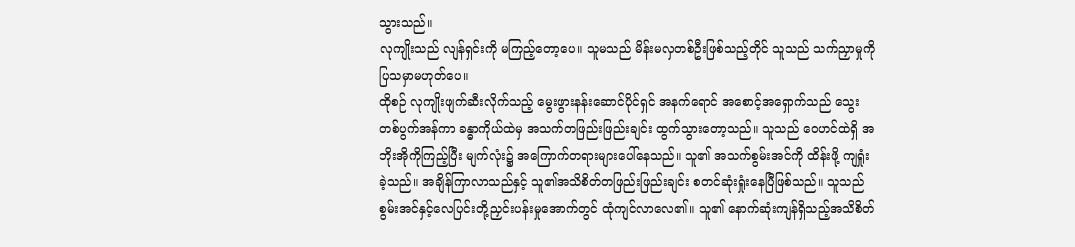သွားသည်။
လုကျိုးသည် လျန်ရှင်းကို မကြည့်တော့ပေ။ သူမသည် မိန်းမလှတစ်ဦးဖြစ်သည့်တိုင် သူသည် သက်ညှာမှုကို ပြသမှာမဟုတ်ပေ။
ထိုစဉ် လုကျိုးဖျက်ဆီးလိုက်သည့် မွေးဖွားနန်းဆောင်ပိုင်ရှင် အနက်ရောင် အစောင့်အရှောက်သည် သွေးတစ်ပွက်အန်ကာ ခန္ဓာကိုယ်ထဲမှ အသက်တဖြည်းဖြည်းချင်း ထွက်သွားတော့သည်။ သူသည် ဝေဟင်ထဲရှိ အဘိုးအိုကိုကြည့်ပြီး မျက်လုံး၌ အကြောက်တရားများပေါ်နေသည်။ သူ၏ အသက်စွမ်းအင်ကို ထိန်းဖို့ ကျရှုံးခဲ့သည်။ အချိန်ကြာလာသည်နှင့် သူ၏အသိစိတ်တဖြည်းဖြည်းချင်း စတင်ဆုံးရှုံးနေပြီဖြစ်သည်။ သူသည် စွမ်းအင်နှင့်လေပြင်းတို့ညှင်းပန်းမှုအောက်တွင် ထုံကျင်လာလေ၏။ သူ၏ နောက်ဆုံးကျန်ရှိသည့်အသိစိတ်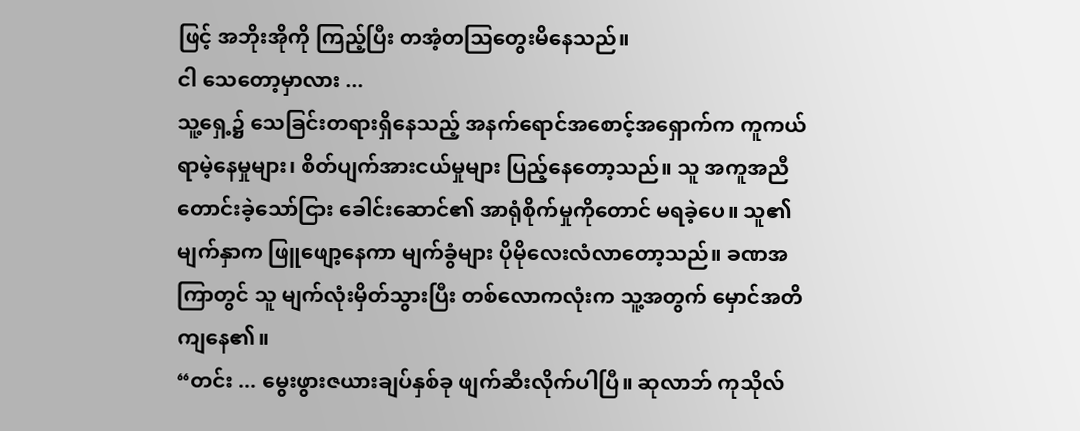ဖြင့် အဘိုးအိုကို ကြည့်ပြီး တအံ့တဩတွေးမိနေသည်။
ငါ သေတော့မှာလား ...
သူ့ရှေ့၌ သေခြင်းတရားရှိနေသည့် အနက်ရောင်အစောင့်အရှောက်က ကူကယ်ရာမဲ့နေမှုများ၊ စိတ်ပျက်အားငယ်မှုများ ပြည့်နေတော့သည်။ သူ အကူအညီတောင်းခဲ့သော်ငြား ခေါင်းဆောင်၏ အာရုံစိုက်မှုကိုတောင် မရခဲ့ပေ။ သူ၏မျက်နှာက ဖြူဖျော့နေကာ မျက်ခွံများ ပိုမိုလေးလံလာတော့သည်။ ခဏအကြာတွင် သူ မျက်လုံးမှိတ်သွားပြီး တစ်လောကလုံးက သူ့အတွက် မှောင်အတိကျနေ၏။
“တင်း ... မွေးဖွားဇယားချပ်နှစ်ခု ဖျက်ဆီးလိုက်ပါပြီ။ ဆုလာဘ် ကုသိုလ်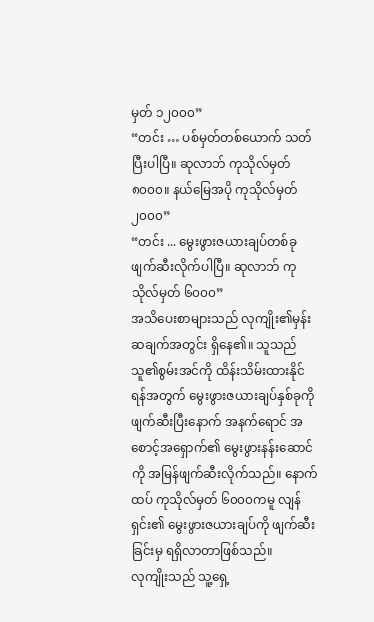မှတ် ၁၂၀၀၀”
“တင်း … ပစ်မှတ်တစ်ယောက် သတ်ပြီးပါပြီ။ ဆုလာဘ် ကုသိုလ်မှတ် ၈၀၀၀။ နယ်မြေအပို ကုသိုလ်မှတ် ၂၀၀၀”
“တင်း ... မွေးဖွားဇယားချပ်တစ်ခု ဖျက်ဆီးလိုက်ပါပြီ။ ဆုလာဘ် ကုသိုလ်မှတ် ၆၀၀၀”
အသိပေးစာများသည် လုကျိုး၏မှန်းဆချက်အတွင်း ရှိနေ၏။ သူသည် သူ၏စွမ်းအင်ကို ထိန်းသိမ်းထားနိုင်ရန်အတွက် မွေးဖွားဇယားချပ်နှစ်ခုကို ဖျက်ဆီးပြီးနောက် အနက်ရောင် အစောင့်အရှောက်၏ မွေးဖွားနန်းဆောင်ကို အမြန်ဖျက်ဆီးလိုက်သည်။ နောက်ထပ် ကုသိုလ်မှတ် ၆၀၀၀ကမူ လျန်ရှင်း၏ မွေးဖွားဇယားချပ်ကို ဖျက်ဆီးခြင်းမှ ရရှိလာတာဖြစ်သည်။
လုကျိုးသည် သူ့ရှေ့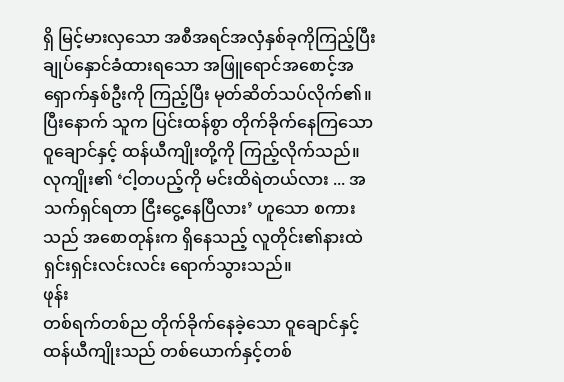ရှိ မြင့်မားလှသော အစီအရင်အလှံနှစ်ခုကိုကြည့်ပြီး ချုပ်နှောင်ခံထားရသော အဖြူရောင်အစောင့်အရှောက်နှစ်ဦးကို ကြည့်ပြီး မုတ်ဆိတ်သပ်လိုက်၏။ ပြီးနောက် သူက ပြင်းထန်စွာ တိုက်ခိုက်နေကြသော ဝူချောင်နှင့် ထန်ယီကျိုးတို့ကို ကြည့်လိုက်သည်။
လုကျိုး၏ ‘ငါ့တပည့်ကို မင်းထိရဲတယ်လား ... အသက်ရှင်ရတာ ငြီးငွေ့နေပြီလား’ ဟူသော စကားသည် အစောတုန်းက ရှိနေသည့် လူတိုင်း၏နားထဲ ရှင်းရှင်းလင်းလင်း ရောက်သွားသည်။
ဖုန်း
တစ်ရက်တစ်ည တိုက်ခိုက်နေခဲ့သော ဝူချောင်နှင့် ထန်ယီကျိုးသည် တစ်ယောက်နှင့်တစ်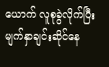ယောက် လူစုခွဲလိုက်ပြီး မျက်နှာချင်းဆိုင်နေ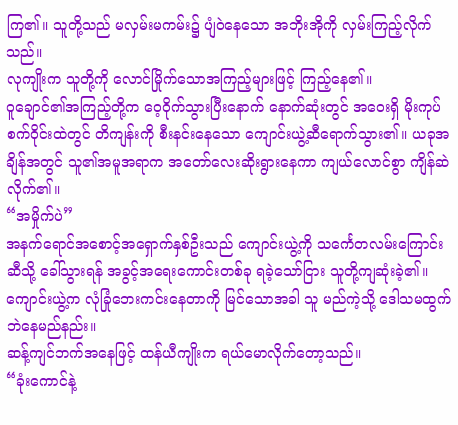ကြ၏။ သူတို့သည် မလှမ်းမကမ်း၌ ပျံဝဲနေသော အဘိုးအိုကို လှမ်းကြည့်လိုက်သည်။
လုကျိုးက သူတို့ကို လောင်မြိုက်သောအကြည့်များဖြင့် ကြည့်နေ၏။
ဝူချောင်၏အကြည့်တို့က ဝေ့ဝိုက်သွားပြီးနောက် နောက်ဆုံးတွင် အဝေးရှိ မိုးကုပ်စက်ဝိုင်းထဲတွင် တိကျန်းကို စီးနင်းနေသော ကျောင်းယွဲ့ဆီရောက်သွား၏။ ယခုအချိန်အတွင် သူ၏အမူအရာက အတော်လေးဆိုးရွားနေကာ ကျယ်လောင်စွာ ကျိန်ဆဲလိုက်၏။
“အမှိုက်ပဲ”
အနက်ရောင်အစောင့်အရှောက်နှစ်ဦးသည် ကျောင်းယွဲ့ကို သင်္ကေတလမ်းကြောင်းဆီသို့ ခေါ်သွားရန် အခွင့်အရေးကောင်းတစ်ခု ရခဲ့သော်ငြား သူတို့ကျဆုံးခဲ့၏။ ကျောင်းယွဲ့က လုံခြုံဘေးကင်းနေတာကို မြင်သောအခါ သူ မည်ကဲ့သို့ ဒေါသမထွက်ဘဲနေမည်နည်း။
ဆန့်ကျင်ဘက်အနေဖြင့် ထန်ယီကျိုးက ရယ်မောလိုက်တော့သည်။
“ခုံးကောင်နဲ့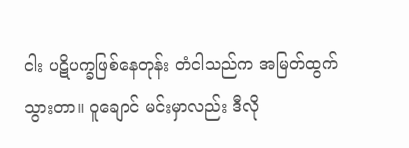ငါး ပဋိပက္ခဖြစ်နေတုန်း တံငါသည်က အမြတ်ထွက်သွားတာ။ ဝူချောင် မင်းမှာလည်း ဒီလို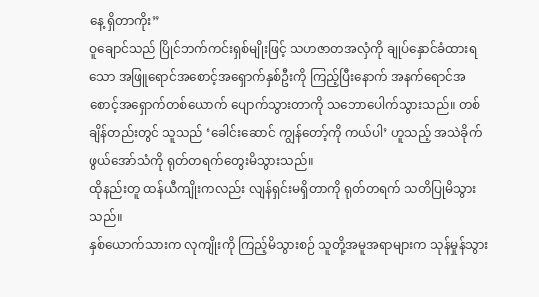နေ့ ရှိတာကိုး”
ဝူချောင်သည် ပြိုင်ဘက်ကင်းရှစ်မျိုးဖြင့် သဟဇာတအလှံကို ချုပ်နှောင်ခံထားရသော အဖြူရောင်အစောင့်အရှောက်နှစ်ဦးကို ကြည့်ပြီးနောက် အနက်ရောင်အစောင့်အရှောက်တစ်ယောက် ပျောက်သွားတာကို သဘောပေါက်သွားသည်။ တစ်ချိန်တည်းတွင် သူသည် ‘ခေါင်းဆောင် ကျွန်တော့်ကို ကယ်ပါ’ ဟူသည့် အသဲခိုက်ဖွယ်အော်သံကို ရုတ်တရက်တွေးမိသွားသည်။
ထိုနည်းတူ ထန်ယီကျိုးကလည်း လျန်ရှင်းမရှိတာကို ရုတ်တရက် သတိပြုမိသွားသည်။
နှစ်ယောက်သားက လုကျိုးကို ကြည့်မိသွားစဉ် သူတို့အမူအရာများက သုန်မှုန်သွား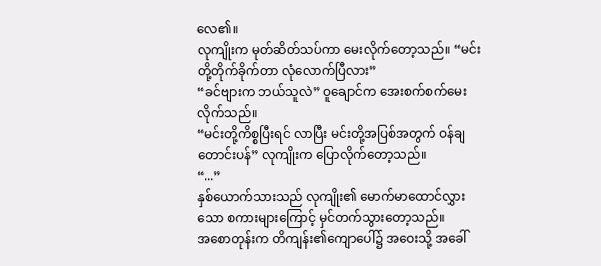လေ၏။
လုကျိုးက မုတ်ဆိတ်သပ်ကာ မေးလိုက်တော့သည်။ “မင်းတို့တိုက်ခိုက်တာ လုံလောက်ပြီလား”
“ခင်ဗျားက ဘယ်သူလဲ” ဝူချောင်က အေးစက်စက်မေးလိုက်သည်။
“မင်းတို့ကိစ္စပြီးရင် လာပြီး မင်းတို့အပြစ်အတွက် ဝန်ချတောင်းပန်” လုကျိုးက ပြောလိုက်တော့သည်။
“...”
နှစ်ယောက်သားသည် လုကျိုး၏ မောက်မာထောင်လွှားသော စကားများကြောင့် မှင်တက်သွားတော့သည်။
အစောတုန်းက တိကျန်း၏ကျောပေါ်၌ အဝေးသို့ အခေါ်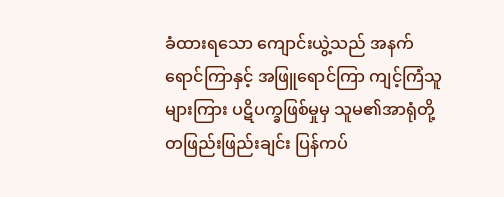ခံထားရသော ကျောင်းယွဲ့သည် အနက်ရောင်ကြာနှင့် အဖြူရောင်ကြာ ကျင့်ကြံသူများကြား ပဋိပက္ခဖြစ်မှုမှ သူမ၏အာရုံတို့ တဖြည်းဖြည်းချင်း ပြန်ကပ်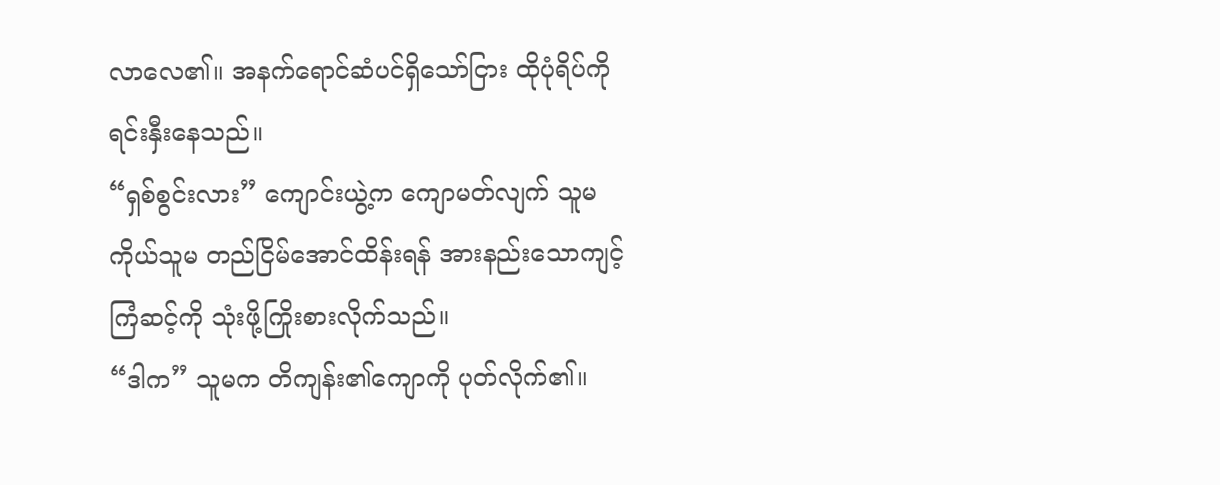လာလေ၏။ အနက်ရောင်ဆံပင်ရှိသော်ငြား ထိုပုံရိပ်ကို ရင်းနှီးနေသည်။
“ရှစ်စွင်းလား” ကျောင်းယွဲ့က ကျောမတ်လျက် သူမကိုယ်သူမ တည်ငြိမ်အောင်ထိန်းရန် အားနည်းသောကျင့်ကြံဆင့်ကို သုံးဖို့ကြိုးစားလိုက်သည်။
“ဒါက” သူမက တိကျန်း၏ကျောကို ပုတ်လိုက်၏။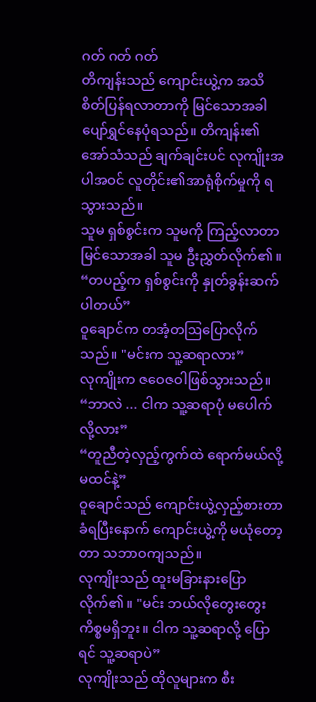ဂတ် ဂတ် ဂတ်
တိကျန်းသည် ကျောင်းယွဲ့က အသိစိတ်ပြန်ရလာတာကို မြင်သောအခါ ပျော်ရွှင်နေပုံရသည်။ တိကျန်း၏ အော်သံသည် ချက်ချင်းပင် လုကျိုးအပါအဝင် လူတိုင်း၏အာရုံစိုက်မှုကို ရသွားသည်။
သူမ ရှစ်စွင်းက သူမကို ကြည့်လာတာမြင်သောအခါ သူမ ဦးညွှတ်လိုက်၏။ “တပည့်က ရှစ်စွင်းကို နှုတ်ခွန်းဆက်ပါတယ်”
ဝူချောင်က တအံ့တဩပြောလိုက်သည်။ "မင်းက သူ့ဆရာလား”
လုကျိုးက ဇဝေဇဝါဖြစ်သွားသည်။ “ဘာလဲ ... ငါက သူ့ဆရာပုံ မပေါက်လို့လား”
“တူညီတဲ့လှည့်ကွက်ထဲ ရောက်မယ်လို့ မထင်နဲ့”
ဝူချောင်သည် ကျောင်းယွဲ့လှည့်စားတာ ခံရပြီးနောက် ကျောင်းယွဲ့ကို မယုံတော့တာ သဘာဝကျသည်။
လုကျိုးသည် ထူးမခြားနားပြောလိုက်၏။ "မင်း ဘယ်လိုတွေးတွေး ကိစ္စမရှိဘူး။ ငါက သူ့ဆရာလို့ ပြောရင် သူ့ဆရာပဲ”
လုကျိုးသည် ထိုလူများက စီး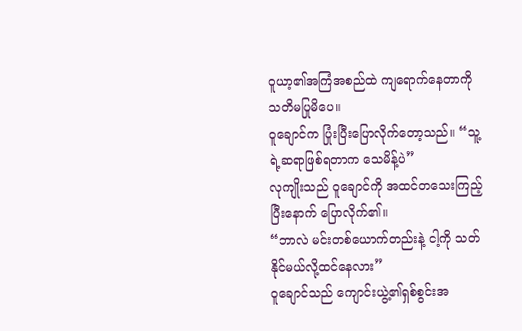ဝူယာ့၏အကြံအစည်ထဲ ကျရောက်နေတာကို သတိမပြုမိပေ။
ဝူချောင်က ပြုံးပြီးပြောလိုက်တော့သည်။ “သူ့ရဲ့ဆရာဖြစ်ရတာက သေမိန့်ပဲ”
လုကျိုးသည် ဝူချောင်ကို အထင်တသေးကြည့်ပြီးနောက် ပြောလိုက်၏။
“ဘာလဲ မင်းတစ်ယောက်တည်းနဲ့ ငါ့ကို သတ်နိုင်မယ်လို့ထင်နေလား”
ဝူချောင်သည် ကျောင်းယွဲ့၏ရှစ်စွင်းအ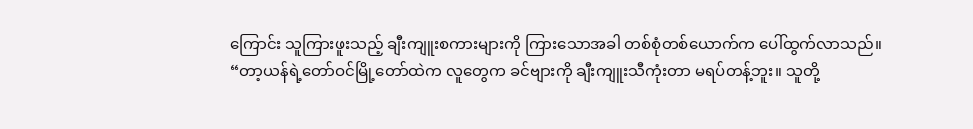ကြောင်း သူကြားဖူးသည့် ချီးကျူးစကားများကို ကြားသောအခါ တစ်စုံတစ်ယောက်က ပေါ်ထွက်လာသည်။
“တာ့ယန်ရဲ့တော်ဝင်မြို့တော်ထဲက လူတွေက ခင်ဗျားကို ချီးကျူးသီကုံးတာ မရပ်တန့်ဘူး။ သူတို့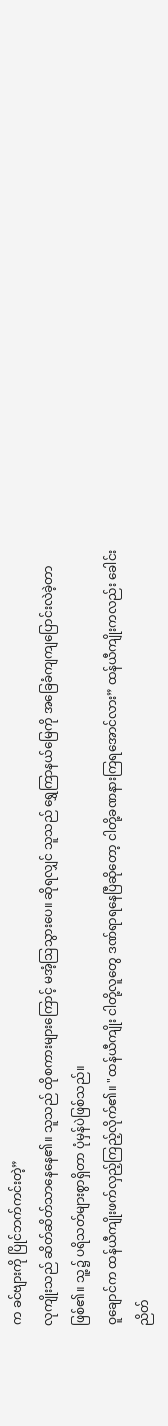က ခင်ဗျားကို ပြိုင်ဘက်ကင်းတဲ့”
လုကျိုးသည် ဆိတ်ဆိတ်သာနေနေ၏။ သူသည် ထိုစကားများကြောင့် မအံ့ဩသွားပေ။ ဆိုရလျှင် သူသည် ရွှေကြာနယ်မြေကို အခြေခံကျကျပြောင်းလဲခဲ့တာဖြစ်၏။ သူ့၌ ပရိသတ်များစွာရှိတာ ပုံမှန်ပဲဖြစ်သည်။
ဝူချောင်က ထန်ယီကျိုးဖက်လှည့်ကြည့်လိုက်၏။ "ထန်ယီကျိုး ငါတို့လူတွေ ဒဏ်ရာရနေပြီဆိုတော့ ငါတို့ခဏနားကြရအောင်လား” ထန်ယီကျိုးကလည်း ခေါင်းညိတ်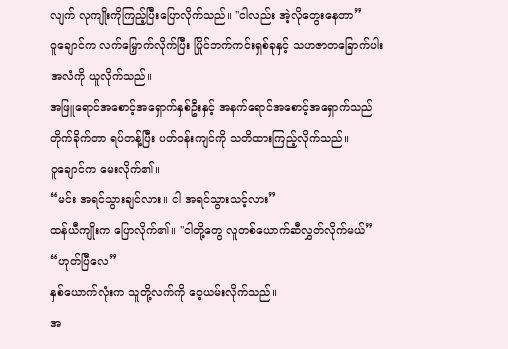လျက် လုကျိုးကိုကြည့်ပြီးပြောလိုက်သည်။ "ငါလည်း အဲ့လိုတွေးနေတာ”
ဝူချောင်က လက်မြှောက်လိုက်ပြီး ပြိုင်ဘက်ကင်းရှစ်ခုနှင့် သဟဇာတခြောက်ပါးအလံကို ယူလိုက်သည်။
အဖြူရောင်အစောင့်အရှောက်နှစ်ဦးနှင့် အနက်ရောင်အစောင့်အရှောက်သည် တိုက်ခိုက်တာ ရပ်တန့်ပြီး ပတ်ဝန်းကျင်ကို သတိထားကြည့်လိုက်သည်။
ဝူချောင်က မေးလိုက်၏။
“မင်း အရင်သွားချင်လား။ ငါ အရင်သွားသင့်လား”
ထန်ယီကျိုးက ပြောလိုက်၏။ "ငါတို့တွေ လူတစ်ယောက်ဆီလွှတ်လိုက်မယ်”
“ဟုတ်ပြီလေ”
နှစ်ယောက်လုံးက သူတို့လက်ကို ဝေ့ယမ်းလိုက်သည်။
အ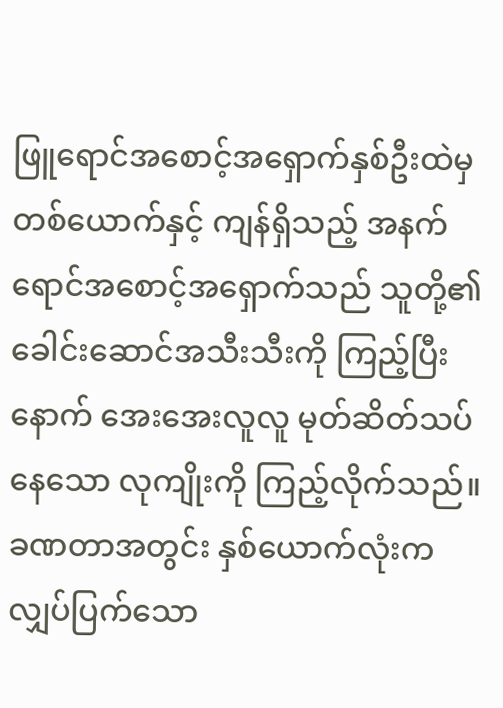ဖြူရောင်အစောင့်အရှောက်နှစ်ဦးထဲမှ တစ်ယောက်နှင့် ကျန်ရှိသည့် အနက်ရောင်အစောင့်အရှောက်သည် သူတို့၏ခေါင်းဆောင်အသီးသီးကို ကြည့်ပြီးနောက် အေးအေးလူလူ မုတ်ဆိတ်သပ်နေသော လုကျိုးကို ကြည့်လိုက်သည်။ ခဏတာအတွင်း နှစ်ယောက်လုံးက လျှပ်ပြက်သော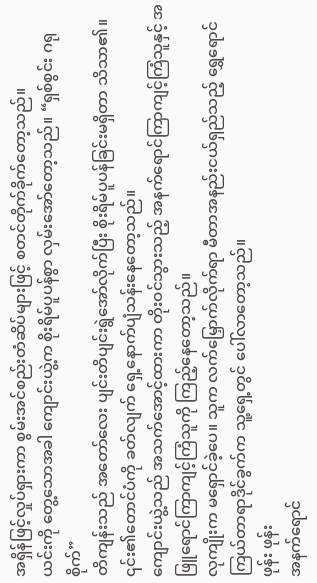အရှိန်ဖြင့်လှုပ်ရှားကာ စွမ်းအင်စည်းတံဆိပ်များဖြင့် စတင်တိုက်ခိုက်တော့သည်။
ယင်းကို တွေ့သောအခါ ကျောင်းယွဲ့က စိုးရိမ်ပူပန်စွာ လှမ်းအော်တော့သည်။ “ရှစ်စွင်း ဂရုစိုက်”
တိကျန်းသည် အတော်လေး ပျင်းတိပျင်းရွဲအော်လိုက်ပြီး စိုးရိမ်ပူပန်ခြင်းမရှိတာ သိသာ၏။ ၎င်း၏တောင်ပံကို ခတ်လျက် ရှေ့နောက်ပျံသန်းနေတော့သည်။
ကျောင်းယွဲ့သည် အသက်အောင့်ထားကာ တိုးဝင်သွားသည့် အနက်ရောင်ကြာကျင့်ကြံသူနှင့် အဖြူရောင်ကြာကျင့်ကြံသူကို ကြည့်နေတော့သည်။
လုကျိုးက မရှောင်ခဲ့ပေ။ သူက လက်မြှောက်လိုက်ရာ မီတာအနည်းငယ်ရှည်သည့် ရွှေရောင်ကြယ်တာရာဒိုင်ခွက်က သူ့ရှေ့တွင် ပေါ်လာတော့သည်။
ဖုန်း ဖုန်း
အနက်ရောင်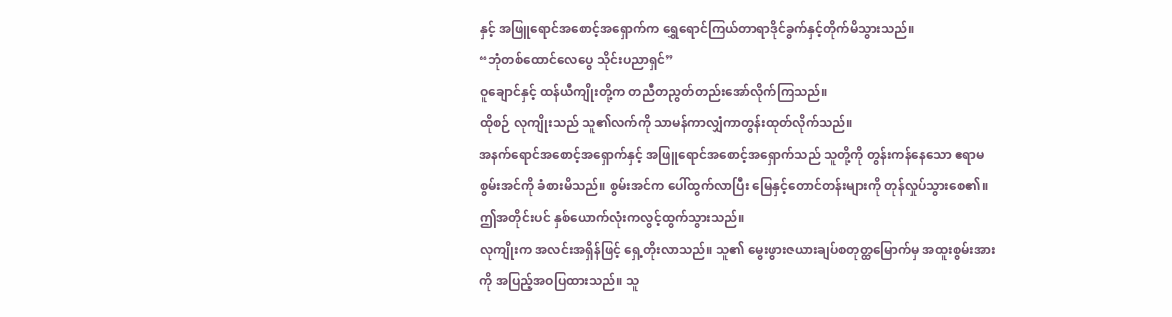နှင့် အဖြူရောင်အစောင့်အရှောက်က ရွှေရောင်ကြယ်တာရာဒိုင်ခွက်နှင့်တိုက်မိသွားသည်။
“ဘုံတစ်ထောင်လေပွေ သိုင်းပညာရှင်”
ဝူချောင်နှင့် ထန်ယီကျိုးတို့က တညီတညွတ်တည်းအော်လိုက်ကြသည်။
ထိုစဉ် လုကျိုးသည် သူ၏လက်ကို သာမန်ကာလျှံကာတွန်းထုတ်လိုက်သည်။
အနက်ရောင်အစောင့်အရှောက်နှင့် အဖြူရောင်အစောင့်အရှောက်သည် သူတို့ကို တွန်းကန်နေသော ဧရာမစွမ်းအင်ကို ခံစားမိသည်။ စွမ်းအင်က ပေါ်ထွက်လာပြီး မြေနှင့်တောင်တန်းများကို တုန်လှုပ်သွားစေ၏။ ဤအတိုင်းပင် နှစ်ယောက်လုံးကလွင့်ထွက်သွားသည်။
လုကျိုးက အလင်းအရှိန်ဖြင့် ရှေ့တိုးလာသည်။ သူ၏ မွေးဖွားဇယားချပ်စတုတ္ထမြောက်မှ အထူးစွမ်းအားကို အပြည့်အဝပြထားသည်။ သူ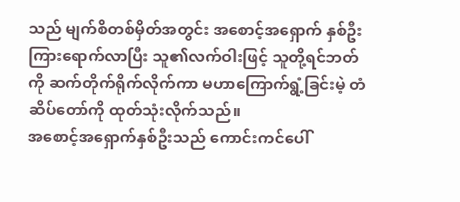သည် မျက်စိတစ်မှိတ်အတွင်း အစောင့်အရှောက် နှစ်ဦးကြားရောက်လာပြီး သူ၏လက်ဝါးဖြင့် သူတို့ရင်ဘတ်ကို ဆက်တိုက်ရိုက်လိုက်ကာ မဟာကြောက်ရွံ့ခြင်းမဲ့ တံဆိပ်တော်ကို ထုတ်သုံးလိုက်သည်။
အစောင့်အရှောက်နှစ်ဦးသည် ကောင်းကင်ပေါ်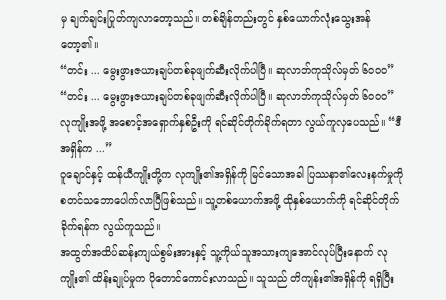မှ ချက်ချင်းပြုတ်ကျလာတော့သည်။ တစ်ချိန်တည်းတွင် နှစ်ယောက်လုံးသွေးအန်တော့၏။
“တင်း ... မွေးဖွားဇယားချပ်တစ်ခုဖျက်ဆီးလိုက်ပါပြီ။ ဆုလာဘ်ကုသိုလ်မှတ် ၆၀၀၀”
“တင်း ... မွေးဖွားဇယားချပ်တစ်ခုဖျက်ဆီးလိုက်ပါပြီ။ ဆုလာဘ်ကုသိုလ်မှတ် ၆၀၀၀”
လုကျိုးအဖို့ အစောင့်အရှောက်နှစ်ဦးကို ရင်ဆိုင်တိုက်ခိုက်ရတာ လွယ်ကူလှပေသည်။ “ဒီအရှိန်က ...”
ဝူချောင်နှင့် ထန်ယီကျိုးတို့က လုကျိုး၏အရှိန်ကို မြင်သောအခါ ပြဿနာ၏လေးနက်မှုကို စတင်သဘောပေါက်လာပြီဖြစ်သည်။ သူ့တစ်ယောက်အဖို့ ထိုနှစ်ယောက်ကို ရင်ဆိုင်တိုက်ခိုက်ရန်က လွယ်ကူသည်။
အထွတ်အထိပ်ဆန်းကျယ်စွမ်းအားနှင့် သူ့ကိုယ်သူအသားကျအောင်လုပ်ပြီးနောက် လုကျိုး၏ ထိန်းချုပ်မှုက ပိုတောင်ကောင်းလာသည်။ သူသည် တိကျန်း၏အရှိန်ကို ရရှိပြီး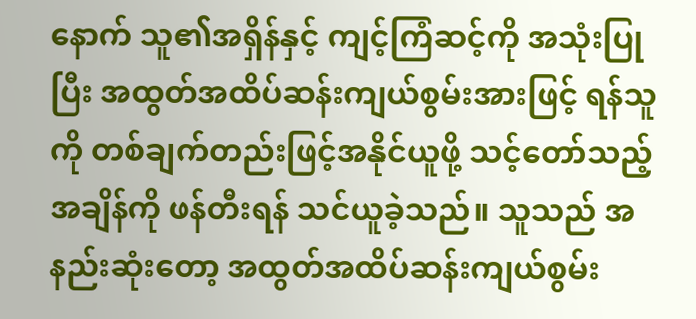နောက် သူ၏အရှိန်နှင့် ကျင့်ကြံဆင့်ကို အသုံးပြုပြီး အထွတ်အထိပ်ဆန်းကျယ်စွမ်းအားဖြင့် ရန်သူကို တစ်ချက်တည်းဖြင့်အနိုင်ယူဖို့ သင့်တော်သည့်အချိန်ကို ဖန်တီးရန် သင်ယူခဲ့သည်။ သူသည် အနည်းဆုံးတော့ အထွတ်အထိပ်ဆန်းကျယ်စွမ်း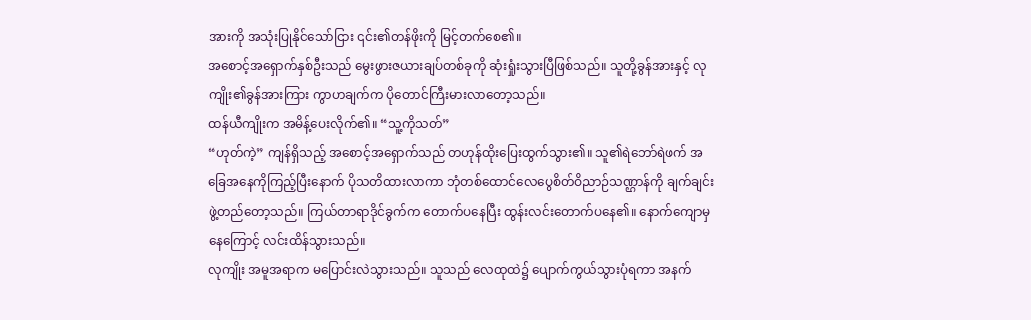အားကို အသုံးပြုနိုင်သော်ငြား ၎င်း၏တန်ဖိုးကို မြင့်တက်စေ၏။
အစောင့်အရှောက်နှစ်ဦးသည် မွေးဖွားဇယားချပ်တစ်ခုကို ဆုံးရှုံးသွားပြီဖြစ်သည်။ သူတို့ခွန်အားနှင့် လုကျိုး၏ခွန်အားကြား ကွာဟချက်က ပိုတောင်ကြီးမားလာတော့သည်။
ထန်ယီကျိုးက အမိန့်ပေးလိုက်၏။ “သူ့ကိုသတ်”
“ဟုတ်ကဲ့” ကျန်ရှိသည့် အစောင့်အရှောက်သည် တဟုန်ထိုးပြေးထွက်သွား၏။ သူ၏ရဲဘော်ရဲဖက် အခြေအနေကိုကြည့်ပြီးနောက် ပိုသတိထားလာကာ ဘုံတစ်ထောင်လေပွေစိတ်ဝိညာဉ်သဏ္ဌာန်ကို ချက်ချင်း ဖွဲ့တည်တော့သည်။ ကြယ်တာရာဒိုင်ခွက်က တောက်ပနေပြီး ထွန်းလင်းတောက်ပနေ၏။ နောက်ကျောမှ နေကြောင့် လင်းထိန်သွားသည်။
လုကျိုး အမူအရာက မပြောင်းလဲသွားသည်။ သူသည် လေထုထဲ၌ ပျောက်ကွယ်သွားပုံရကာ အနက်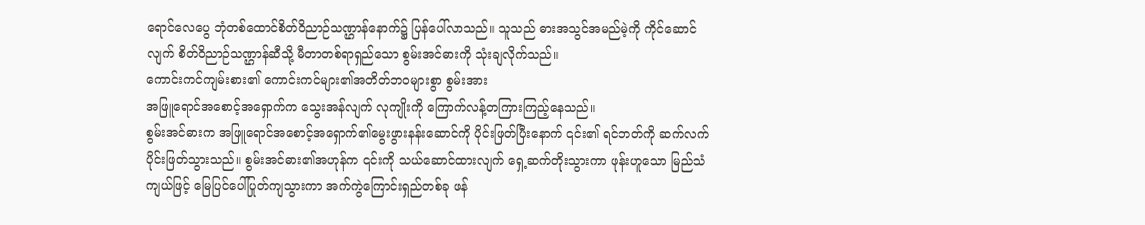ရောင်လေပွေ ဘုံတစ်ထောင်စိတ်ဝိညာဉ်သဏ္ဌာန်နောက်၌ ပြန်ပေါ်လာသည်။ သူသည် ဓားအသွင်အမည်မဲ့ကို ကိုင်ဆောင်လျက် စိတ်ဝိညာဉ်သဏ္ဌာန်ဆီသို့ မီတာတစ်ရာရှည်သော စွမ်းအင်ဓားကို သုံးချလိုက်သည်။
ကောင်းကင်ကျမ်းစား၏ ကောင်းကင်များ၏အတိတ်ဘဝများစွာ စွမ်းအား
အဖြူရောင်အစောင့်အရှောက်က သွေးအန်လျက် လုကျိုးကို ကြောက်လန့်တကြားကြည့်နေသည်။
စွမ်းအင်ဓားက အဖြူရောင်အစောင့်အရှောက်၏မွေးဖွားနန်းဆောင်ကို ပိုင်းဖြတ်ပြီးနောက် ၎င်း၏ ရင်ဘတ်ကို ဆက်လက်ပိုင်းဖြတ်သွားသည်။ စွမ်းအင်ဓား၏အဟုန်က ၎င်းကို သယ်ဆောင်ထားလျက် ရှေ့ဆက်တိုးသွားကာ ဖုန်းဟူသော မြည်သံကျယ်ဖြင့် မြေပြင်ပေါ်ပြုတ်ကျသွားကာ အက်ကွဲကြောင်းရှည်တစ်ခု ဖန်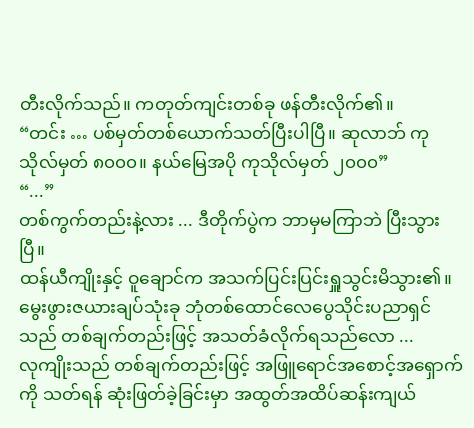တီးလိုက်သည်။ ကတုတ်ကျင်းတစ်ခု ဖန်တီးလိုက်၏။
“တင်း … ပစ်မှတ်တစ်ယောက်သတ်ပြီးပါပြီ။ ဆုလာဘ် ကုသိုလ်မှတ် ၈၀၀၀။ နယ်မြေအပို ကုသိုလ်မှတ် ၂၀၀၀”
“...”
တစ်ကွက်တည်းနဲ့လား ... ဒီတိုက်ပွဲက ဘာမှမကြာဘဲ ပြီးသွားပြီ။
ထန်ယီကျိုးနှင့် ဝူချောင်က အသက်ပြင်းပြင်းရှူသွင်းမိသွား၏။ မွေးဖွားဇယားချပ်သုံးခု ဘုံတစ်ထောင်လေပွေသိုင်းပညာရှင်သည် တစ်ချက်တည်းဖြင့် အသတ်ခံလိုက်ရသည်လော ...
လုကျိုးသည် တစ်ချက်တည်းဖြင့် အဖြူရောင်အစောင့်အရှောက်ကို သတ်ရန် ဆုံးဖြတ်ခဲ့ခြင်းမှာ အထွတ်အထိပ်ဆန်းကျယ်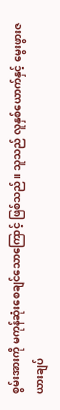စွမ်းအားကို မကုန်ဆုံးစေချင်သောကြောင့် ဖြစ်သည်။ သူသည် လူနှစ်ယောက်နှင့် မွေးဖွားဇယားချပ်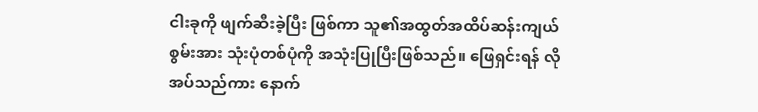ငါးခုကို ဖျက်ဆီးခဲ့ပြီး ဖြစ်ကာ သူ၏အထွတ်အထိပ်ဆန်းကျယ်စွမ်းအား သုံးပုံတစ်ပုံကို အသုံးပြုပြီးဖြစ်သည်။ ဖြေရှင်းရန် လိုအပ်သည်ကား နောက်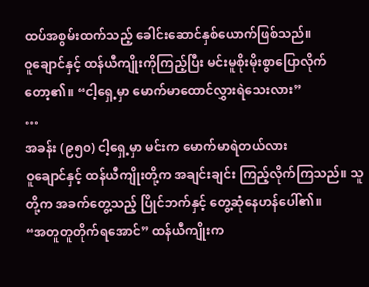ထပ်အစွမ်းထက်သည့် ခေါင်းဆောင်နှစ်ယောက်ဖြစ်သည်။
ဝူချောင်နှင့် ထန်ယီကျိုးကိုကြည့်ပြီး မင်းမူစိုးမိုးစွာပြောလိုက်တော့၏။ “ငါ့ရှေ့မှာ မောက်မာထောင်လွှားရဲသေးလား”
…
အခန်း (၉၅၀) ငါ့ရှေ့မှာ မင်းက မောက်မာရဲတယ်လား
ဝူချောင်နှင့် ထန်ယီကျိုးတို့က အချင်းချင်း ကြည့်လိုက်ကြသည်။ သူတို့က အခက်တွေ့သည့် ပြိုင်ဘက်နှင့် တွေ့ဆုံနေဟန်ပေါ်၏။
“အတူတူတိုက်ရအောင်” ထန်ယီကျိုးက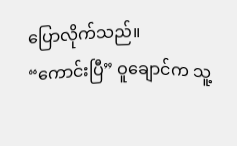ပြောလိုက်သည်။
“ကောင်းပြီ” ဝူချောင်က သူ့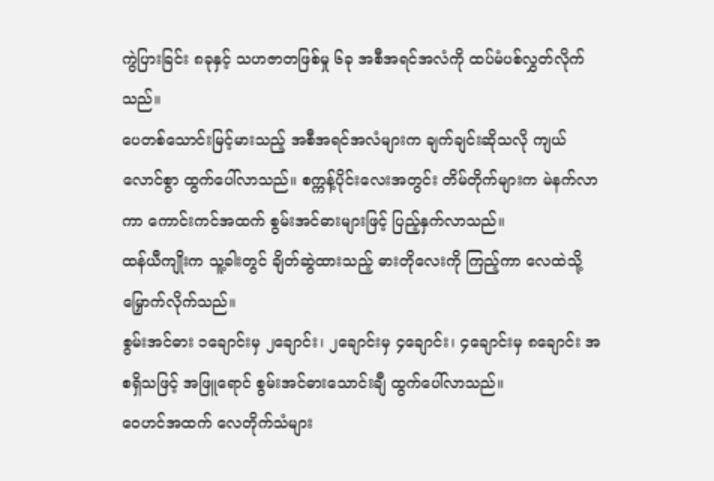ကွဲပြားခြင်း ၈ခုနှင့် သဟဇာတဖြစ်မှု ၆ခု အစီအရင်အလံကို ထပ်မံပစ်လွှတ်လိုက်သည်။
ပေတစ်သောင်းမြင့်မားသည့် အစီအရင်အလံများက ချက်ချင်းဆိုသလို ကျယ်လောင်စွာ ထွက်ပေါ်လာသည်။ စက္ကန့်ပိုင်းလေးအတွင်း တိမ်တိုက်များက မဲနက်လာကာ ကောင်းကင်အထက် စွမ်းအင်ဓားများဖြင့် ပြည့်နှက်လာသည်။
ထန်ယီကျိုးက သူ့ခါးတွင် ချိတ်ဆွဲထားသည့် ဓားတိုလေးကို ကြည့်ကာ လေထဲသို့ မြှောက်လိုက်သည်။
စွမ်းအင်ဓား ၁ချောင်းမှ ၂ချောင်း၊ ၂ချောင်းမှ ၄ချောင်း၊ ၄ချောင်းမှ ၈ချောင်း အစရှိသဖြင့် အဖြူရောင် စွမ်းအင်ဓားသောင်းချီ ထွက်ပေါ်လာသည်။
ဝေဟင်အထက် လေတိုက်သံများ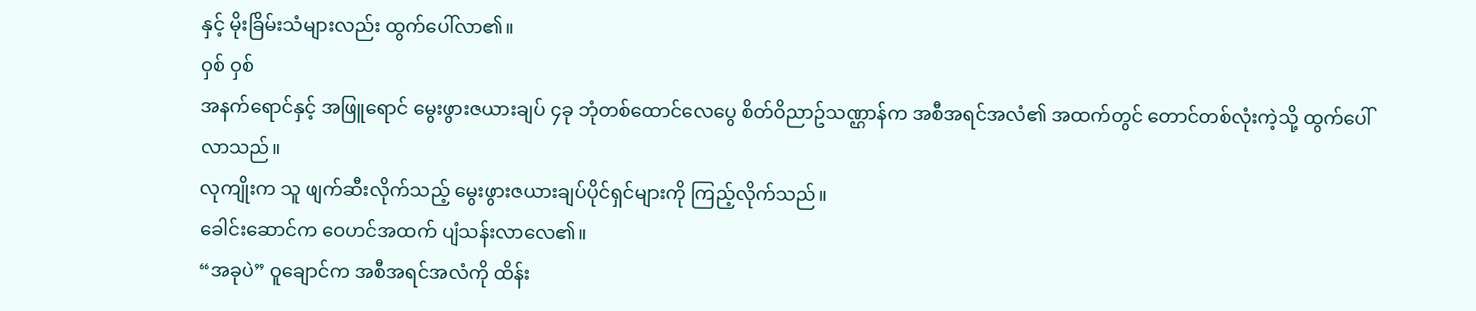နှင့် မိုးခြိမ်းသံများလည်း ထွက်ပေါ်လာ၏။
ဝှစ် ဝှစ်
အနက်ရောင်နှင့် အဖြူရောင် မွေးဖွားဇယားချပ် ၄ခု ဘုံတစ်ထောင်လေပွေ စိတ်ဝိညာဥ်သဏ္ဌာန်က အစီအရင်အလံ၏ အထက်တွင် တောင်တစ်လုံးကဲ့သို့ ထွက်ပေါ်လာသည်။
လုကျိုးက သူ ဖျက်ဆီးလိုက်သည့် မွေးဖွားဇယားချပ်ပိုင်ရှင်များကို ကြည့်လိုက်သည်။
ခေါင်းဆောင်က ဝေဟင်အထက် ပျံသန်းလာလေ၏။
“အခုပဲ” ဝူချောင်က အစီအရင်အလံကို ထိန်း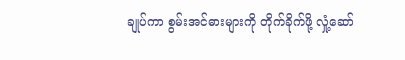ချုပ်ကာ စွမ်းအင်ဓားများကို တိုက်ခိုက်ဖို့ လှုံ့ဆော်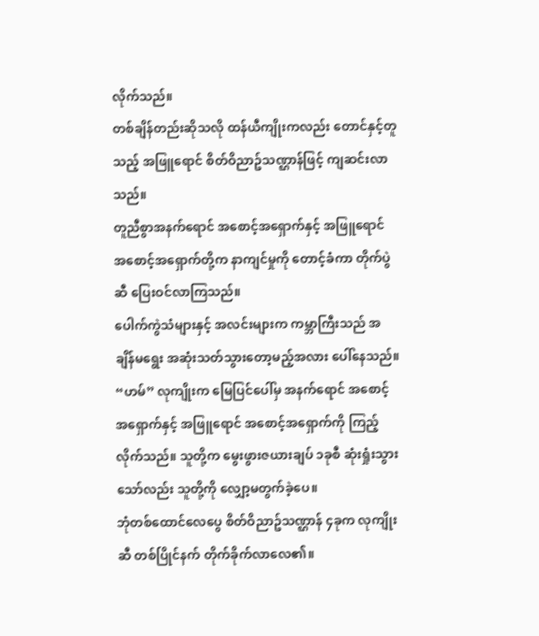လိုက်သည်။
တစ်ချိန်တည်းဆိုသလို ထန်ယီကျိုးကလည်း တောင်နှင့်တူသည့် အဖြူရောင် စိတ်ဝိညာဥ်သဏ္ဌာန်ဖြင့် ကျဆင်းလာသည်။
တူညီစွာအနက်ရောင် အစောင့်အရှောက်နှင့် အဖြူရောင် အစောင့်အရှောက်တို့က နာကျင်မှုကို တောင့်ခံကာ တိုက်ပွဲဆီ ပြေးဝင်လာကြသည်။
ပေါက်ကွဲသံများနှင့် အလင်းများက ကမ္ဘာကြီးသည် အချိန်မရွေး အဆုံးသတ်သွားတော့မည့်အလား ပေါ်နေသည်။
“ဟမ်” လုကျိုးက မြေပြင်ပေါ်မှ အနက်ရောင် အစောင့်အရှောက်နှင့် အဖြူရောင် အစောင့်အရှောက်ကို ကြည့်လိုက်သည်။ သူတို့က မွေးဖွားဇယားချပ် ၁ခုစီ ဆုံးရှုံးသွားသော်လည်း သူတို့ကို လျှော့မတွက်ခဲ့ပေ။
ဘုံတစ်ထောင်လေပွေ စိတ်ဝိညာဥ်သဏ္ဌာန် ၄ခုက လုကျိုးဆီ တစ်ပြိုင်နက် တိုက်ခိုက်လာလေ၏။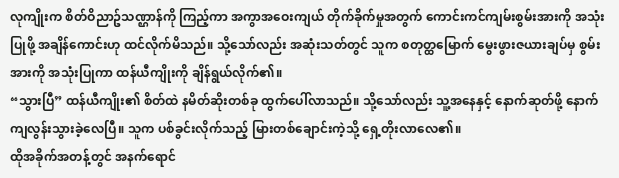လုကျိုးက စိတ်ဝိညာဥ်သဏ္ဌာန်ကို ကြည့်ကာ အကွာအဝေးကျယ် တိုက်ခိုက်မှုအတွက် ကောင်းကင်ကျမ်းစွမ်းအားကို အသုံးပြုဖို့ အချိန်ကောင်းဟု ထင်လိုက်မိသည်။ သို့သော်လည်း အဆုံးသတ်တွင် သူက စတုတ္ထမြောက် မွေးဖွားဇယားချပ်မှ စွမ်းအားကို အသုံးပြုကာ ထန်ယီကျိုးကို ချိန်ရွယ်လိုက်၏။
“သွားပြီ” ထန်ယီကျိုး၏ စိတ်ထဲ နမိတ်ဆိုးတစ်ခု ထွက်ပေါ်လာသည်။ သို့သော်လည်း သူ့အနေနှင့် နောက်ဆုတ်ဖို့ နောက်ကျလွန်းသွားခဲ့လေပြီ။ သူက ပစ်ခွင်းလိုက်သည့် မြားတစ်ချောင်းကဲ့သို့ ရှေ့တိုးလာလေ၏။
ထိုအခိုက်အတန့်တွင် အနက်ရောင်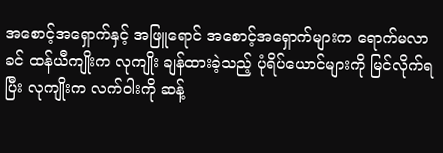အစောင့်အရှောက်နှင့် အဖြူရောင် အစောင့်အရှောက်များက ရောက်မလာခင် ထန်ယီကျိုးက လုကျိုး ချန်ထားခဲ့သည့် ပုံရိပ်ယောင်များကို မြင်လိုက်ရပြီး လုကျိုးက လက်ဝါးကို ဆန့်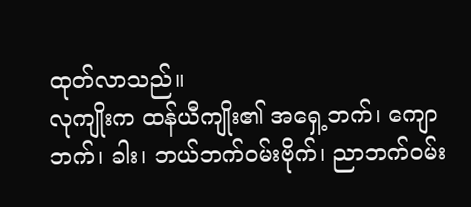ထုတ်လာသည်။
လုကျိုးက ထန်ယီကျိုး၏ အရှေ့ဘက်၊ ကျောဘက်၊ ခါး၊ ဘယ်ဘက်ဝမ်းဗိုက်၊ ညာဘက်ဝမ်း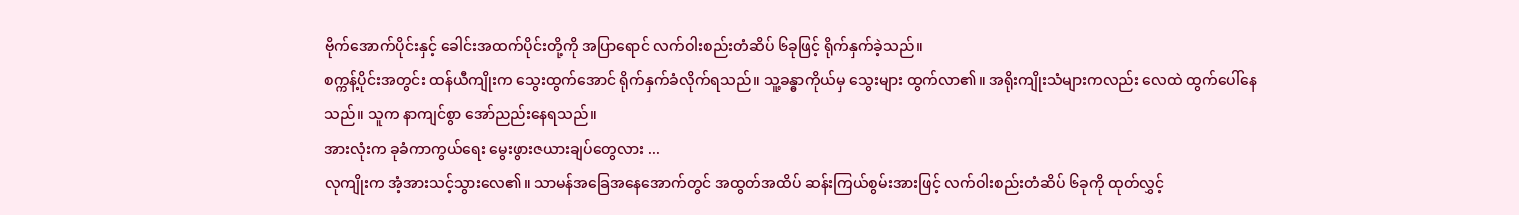ဗိုက်အောက်ပိုင်းနှင့် ခေါင်းအထက်ပိုင်းတို့ကို အပြာရောင် လက်ဝါးစည်းတံဆိပ် ၆ခုဖြင့် ရိုက်နှက်ခဲ့သည်။
စက္ကန့်ပိုင်းအတွင်း ထန်ယီကျိုးက သွေးထွက်အောင် ရိုက်နှက်ခံလိုက်ရသည်။ သူ့ခန္ဓာကိုယ်မှ သွေးများ ထွက်လာ၏။ အရိုးကျိုးသံများကလည်း လေထဲ ထွက်ပေါ်နေသည်။ သူက နာကျင်စွာ အော်ညည်းနေရသည်။
အားလုံးက ခုခံကာကွယ်ရေး မွေးဖွားဇယားချပ်တွေလား ...
လုကျိုးက အံ့အားသင့်သွားလေ၏။ သာမန်အခြေအနေအောက်တွင် အထွတ်အထိပ် ဆန်းကြယ်စွမ်းအားဖြင့် လက်ဝါးစည်းတံဆိပ် ၆ခုကို ထုတ်လွှင့်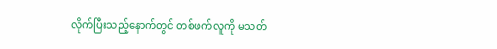လိုက်ပြီးသည့်နောက်တွင် တစ်ဖက်လူကို မသတ်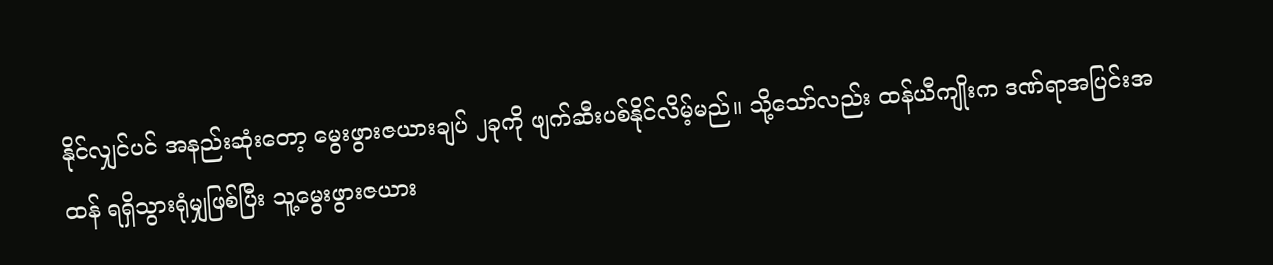နိုင်လျှင်ပင် အနည်းဆုံးတော့ မွေးဖွားဇယားချပ် ၂ခုကို ဖျက်ဆီးပစ်နိုင်လိမ့်မည်။ သို့သော်လည်း ထန်ယီကျိုးက ဒဏ်ရာအပြင်းအထန် ရရှိသွားရုံမျှဖြစ်ပြီး သူ့မွေးဖွားဇယား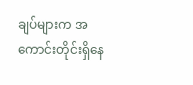ချပ်များက အကောင်းတိုင်းရှိနေ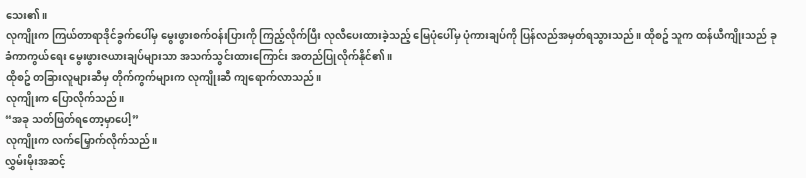သေး၏။
လုကျိုးက ကြယ်တာရာဒိုင်ခွက်ပေါ်မှ မွေးဖွားစက်ဝန်းပြားကို ကြည့်လိုက်ပြီး လုလီပေးထားခဲ့သည့် မြေပုံပေါ်မှ ပုံကားချပ်ကို ပြန်လည်အမှတ်ရသွားသည်။ ထိုစဥ် သူက ထန်ယီကျိုးသည် ခုခံကာကွယ်ရေး မွေးဖွားဇယားချပ်များသာ အသက်သွင်းထားကြောင်း အတည်ပြုလိုက်နိုင်၏။
ထိုစဥ် တခြားလူများဆီမှ တိုက်ကွက်များက လုကျိုးဆီ ကျရောက်လာသည်။
လုကျိုးက ပြောလိုက်သည်။
“အခု သတ်ဖြတ်ရတော့မှာပေါ့”
လုကျိုးက လက်မြှောက်လိုက်သည်။
လွှမ်းမိုးအဆင့်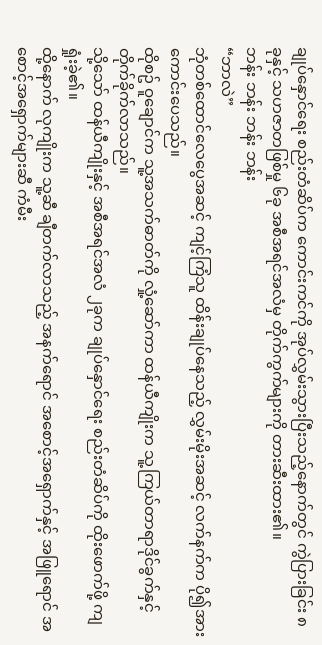ချုပ်နှောင်ရေး စည်းတံဆိပ်က ကောင်းကင်ကို အုပ်လွှမ်းသွားပြီးသည့်နောက်တွင် ကွဲပြားခြင်း ၈ခုနှင့် သဟဇာတဖြစ်မှု ၆ခု အစီအရင်အလံမှ တိုက်ကွက်များကို တားဆီးထား၏။
ဘန်း ဘန်း ဘန်း ဘန်း
“ဘာလဲ”
ဘုံတစ်ထောင်လေပွေအဆင့် ကျင့်ကြံသူ ထိန်းချုပ်နေသည့် လွှမ်းမိုးအဆင့် လက်နက်က ပို၍အားကောင်းပေသည်။
ထိုစဥ် ဝူချောင်က သူ့အသက်ဓာတ်ကို လှုံ့ဆော်ကာ ထန်ယီကျိုးက သူ့ကြယ်တာရာဒိုင်ခွက်နှင့် တိုက်ခိုက်လာသည်။
သို့သော် ထန်ယီကျိုးနှင့် အစီအရင်အလံ ၂ခုက ချုပ်နှောင်ရေး စည်းတံဆိပ်ကို ထိုးဖောက်ဖို့ ကျရှုံးခဲ့၏။
ထို့နောက် လုကျိုးက သူ့ဆီ ချီတက်လာသည့် အနက်ရောင် အစောင့်အရှောက်နှင့် အဖြူရောင် အစောင့်အရှောက်များဆီ ကံမီး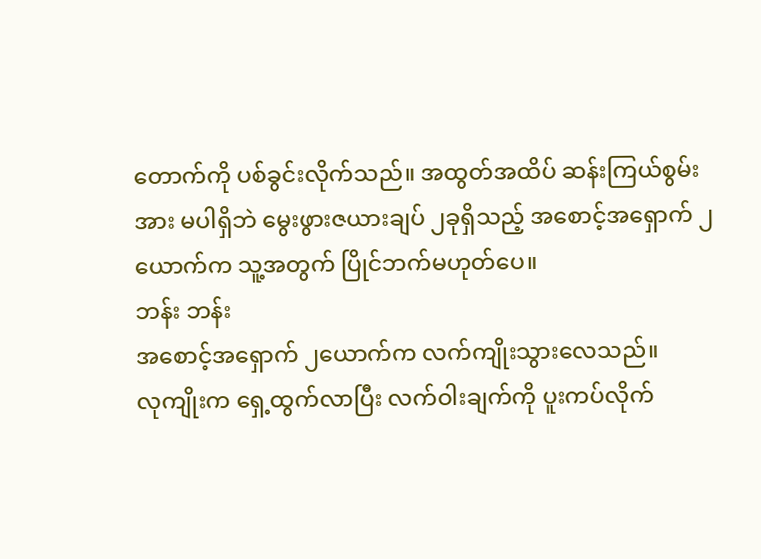တောက်ကို ပစ်ခွင်းလိုက်သည်။ အထွတ်အထိပ် ဆန်းကြယ်စွမ်းအား မပါရှိဘဲ မွေးဖွားဇယားချပ် ၂ခုရှိသည့် အစောင့်အရှောက် ၂ယောက်က သူ့အတွက် ပြိုင်ဘက်မဟုတ်ပေ။
ဘန်း ဘန်း
အစောင့်အရှောက် ၂ယောက်က လက်ကျိုးသွားလေသည်။
လုကျိုးက ရှေ့ထွက်လာပြီး လက်ဝါးချက်ကို ပူးကပ်လိုက်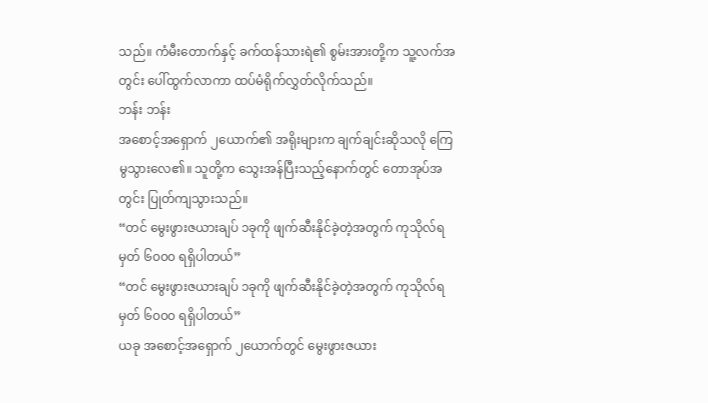သည်။ ကံမီးတောက်နှင့် ခက်ထန်သားရဲ၏ စွမ်းအားတို့က သူ့လက်အတွင်း ပေါ်ထွက်လာကာ ထပ်မံရိုက်လွှတ်လိုက်သည်။
ဘန်း ဘန်း
အစောင့်အရှောက် ၂ယောက်၏ အရိုးများက ချက်ချင်းဆိုသလို ကြေမွသွားလေ၏။ သူတို့က သွေးအန်ပြီးသည့်နောက်တွင် တောအုပ်အတွင်း ပြုတ်ကျသွားသည်။
“တင် မွေးဖွားဇယားချပ် ၁ခုကို ဖျက်ဆီးနိုင်ခဲ့တဲ့အတွက် ကုသိုလ်ရမှတ် ၆၀၀၀ ရရှိပါတယ်”
“တင် မွေးဖွားဇယားချပ် ၁ခုကို ဖျက်ဆီးနိုင်ခဲ့တဲ့အတွက် ကုသိုလ်ရမှတ် ၆၀၀၀ ရရှိပါတယ်”
ယခု အစောင့်အရှောက် ၂ယောက်တွင် မွေးဖွားဇယား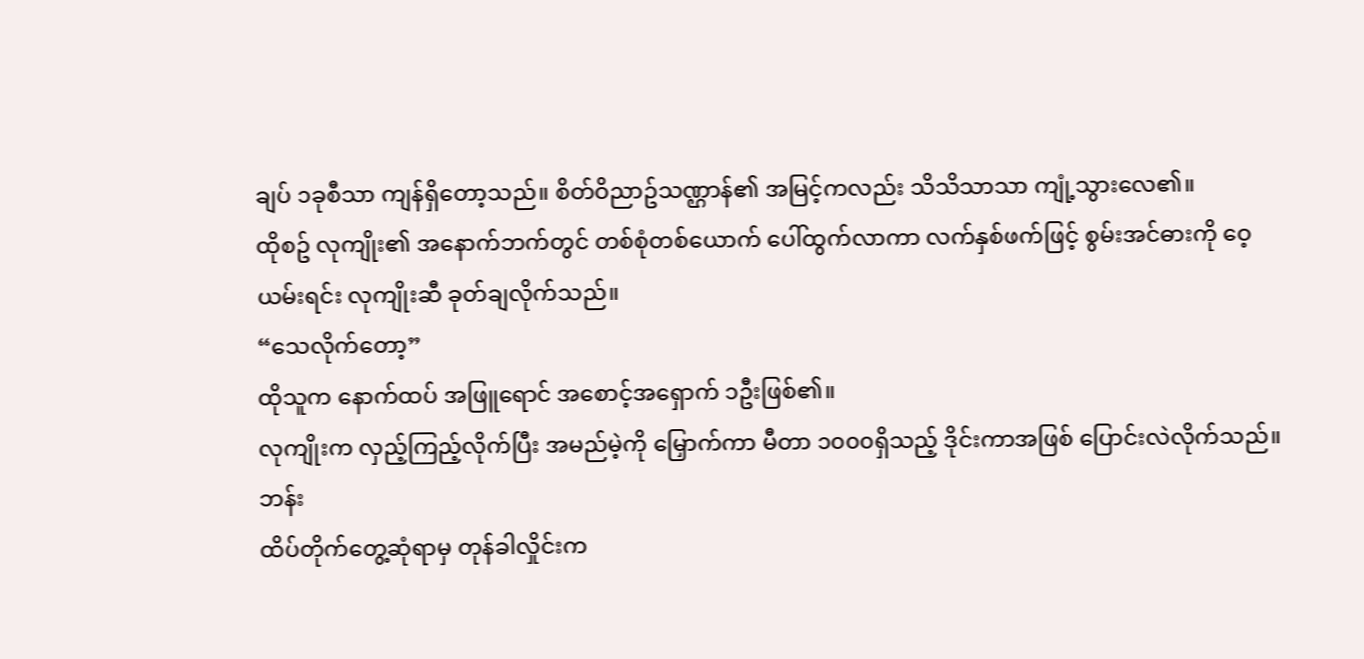ချပ် ၁ခုစီသာ ကျန်ရှိတော့သည်။ စိတ်ဝိညာဥ်သဏ္ဌာန်၏ အမြင့်ကလည်း သိသိသာသာ ကျုံ့သွားလေ၏။
ထိုစဥ် လုကျိုး၏ အနောက်ဘက်တွင် တစ်စုံတစ်ယောက် ပေါ်ထွက်လာကာ လက်နှစ်ဖက်ဖြင့် စွမ်းအင်ဓားကို ဝေ့ယမ်းရင်း လုကျိုးဆီ ခုတ်ချလိုက်သည်။
“သေလိုက်တော့”
ထိုသူက နောက်ထပ် အဖြူရောင် အစောင့်အရှောက် ၁ဦးဖြစ်၏။
လုကျိုးက လှည့်ကြည့်လိုက်ပြီး အမည်မဲ့ကို မြှောက်ကာ မီတာ ၁၀၀၀ရှိသည့် ဒိုင်းကာအဖြစ် ပြောင်းလဲလိုက်သည်။
ဘန်း
ထိပ်တိုက်တွေ့ဆုံရာမှ တုန်ခါလှိုင်းက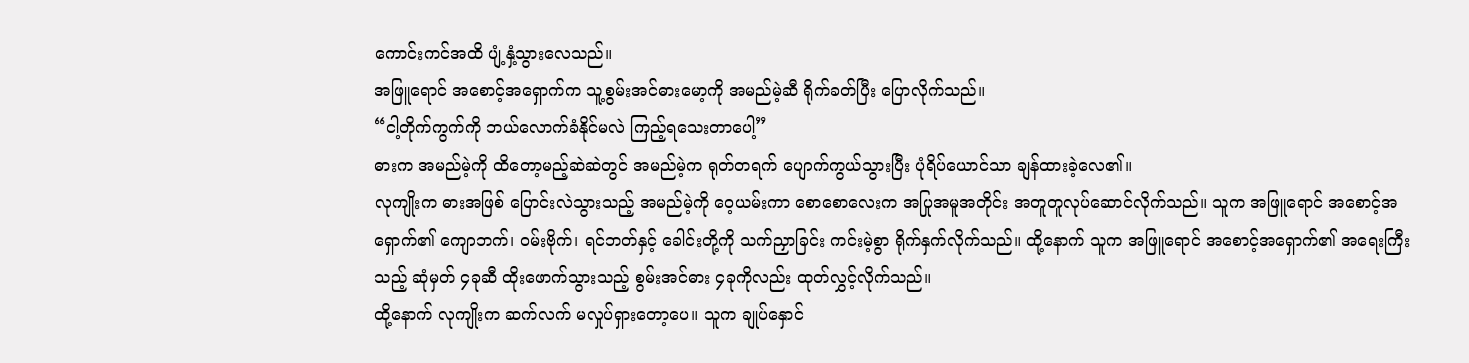ကောင်းကင်အထိ ပျံ့နှံ့သွားလေသည်။
အဖြူရောင် အစောင့်အရှောက်က သူ့စွမ်းအင်ဓားမော့ကို အမည်မဲ့ဆီ ရိုက်ခတ်ပြီး ပြောလိုက်သည်။
“ငါ့တိုက်ကွက်ကို ဘယ်လောက်ခံနိုင်မလဲ ကြည့်ရသေးတာပေါ့”
ဓားက အမည်မဲ့ကို ထိတော့မည့်ဆဲဆဲတွင် အမည်မဲ့က ရုတ်တရက် ပျောက်ကွယ်သွားပြီး ပုံရိပ်ယောင်သာ ချန်ထားခဲ့လေ၏။
လုကျိုးက ဓားအဖြစ် ပြောင်းလဲသွားသည့် အမည်မဲ့ကို ဝေ့ယမ်းကာ စောစောလေးက အပြုအမူအတိုင်း အတူတူလုပ်ဆောင်လိုက်သည်။ သူက အဖြူရောင် အစောင့်အရှောက်၏ ကျောဘက်၊ ဝမ်းဗိုက်၊ ရင်ဘတ်နှင့် ခေါင်းတို့ကို သက်ညှာခြင်း ကင်းမဲ့စွာ ရိုက်နှက်လိုက်သည်။ ထို့နောက် သူက အဖြူရောင် အစောင့်အရှောက်၏ အရေးကြီးသည့် ဆုံမှတ် ၄ခုဆီ ထိုးဖောက်သွားသည့် စွမ်းအင်ဓား ၄ခုကိုလည်း ထုတ်လွှင့်လိုက်သည်။
ထို့နောက် လုကျိုးက ဆက်လက် မလှုပ်ရှားတော့ပေ။ သူက ချုပ်နှောင်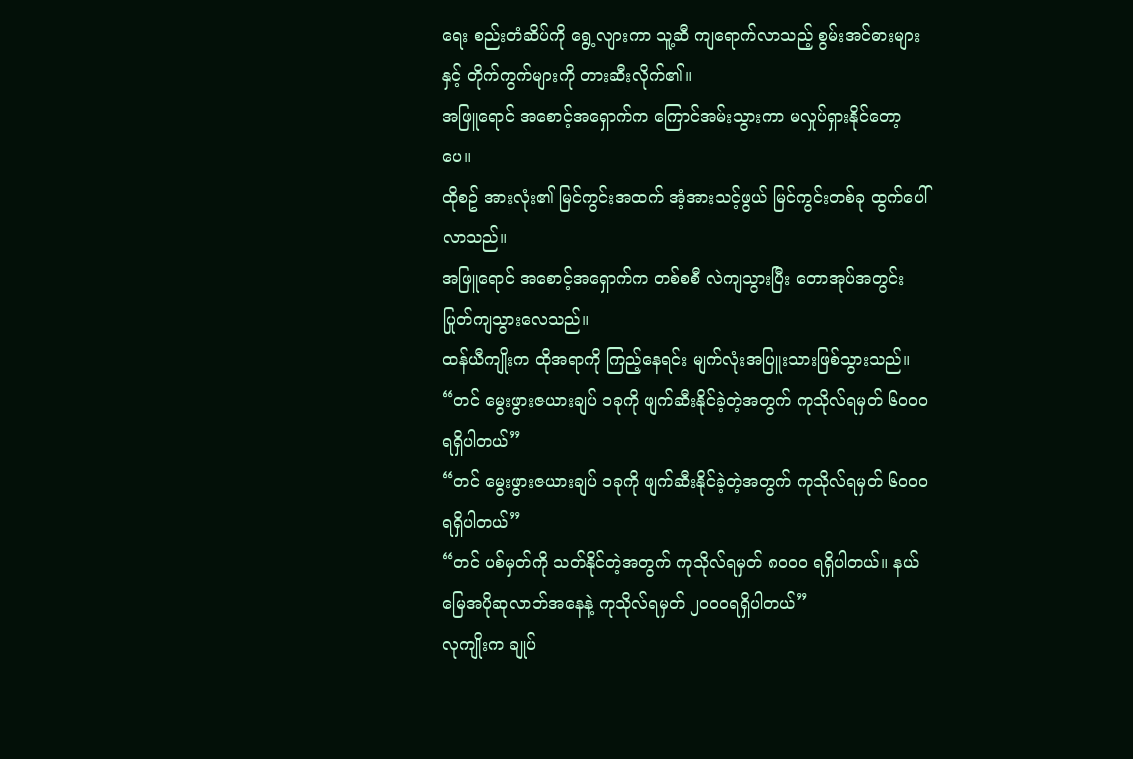ရေး စည်းတံဆိပ်ကို ရွေ့လျားကာ သူ့ဆီ ကျရောက်လာသည့် စွမ်းအင်ဓားများနှင့် တိုက်ကွက်များကို တားဆီးလိုက်၏။
အဖြူရောင် အစောင့်အရှောက်က ကြောင်အမ်းသွားကာ မလှုပ်ရှားနိုင်တော့ပေ။
ထိုစဥ် အားလုံး၏ မြင်ကွင်းအထက် အံ့အားသင့်ဖွယ် မြင်ကွင်းတစ်ခု ထွက်ပေါ်လာသည်။
အဖြူရောင် အစောင့်အရှောက်က တစ်စစီ လဲကျသွားပြီး တောအုပ်အတွင်း ပြုတ်ကျသွားလေသည်။
ထန်ယီကျိုးက ထိုအရာကို ကြည့်နေရင်း မျက်လုံးအပြူးသားဖြစ်သွားသည်။
“တင် မွေးဖွားဇယားချပ် ၁ခုကို ဖျက်ဆီးနိုင်ခဲ့တဲ့အတွက် ကုသိုလ်ရမှတ် ၆၀၀၀ ရရှိပါတယ်”
“တင် မွေးဖွားဇယားချပ် ၁ခုကို ဖျက်ဆီးနိုင်ခဲ့တဲ့အတွက် ကုသိုလ်ရမှတ် ၆၀၀၀ ရရှိပါတယ်”
“တင် ပစ်မှတ်ကို သတ်နိုင်တဲ့အတွက် ကုသိုလ်ရမှတ် ၈၀၀၀ ရရှိပါတယ်။ နယ်မြေအပိုဆုလာဘ်အနေနဲ့ ကုသိုလ်ရမှတ် ၂၀၀၀ရရှိပါတယ်”
လုကျိုးက ချုပ်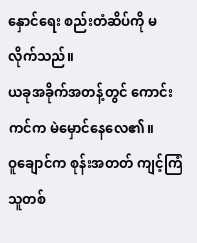နှောင်ရေး စည်းတံဆိပ်ကို မလိုက်သည်။
ယခုအခိုက်အတန့်တွင် ကောင်းကင်က မဲမှောင်နေလေ၏။
ဝူချောင်က စုန်းအတတ် ကျင့်ကြံသူတစ်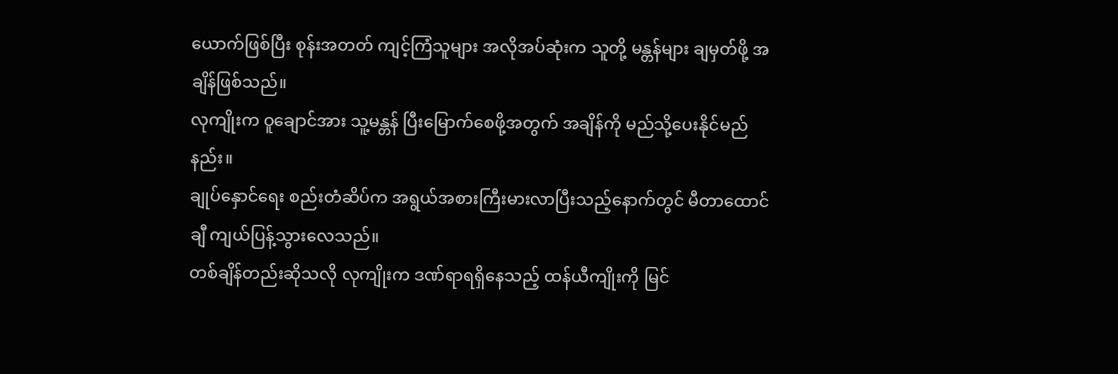ယောက်ဖြစ်ပြီး စုန်းအတတ် ကျင့်ကြံသူများ အလိုအပ်ဆုံးက သူတို့ မန္တန်များ ချမှတ်ဖို့ အချိန်ဖြစ်သည်။
လုကျိုးက ဝူချောင်အား သူ့မန္တန် ပြီးမြောက်စေဖို့အတွက် အချိန်ကို မည်သို့ပေးနိုင်မည်နည်း။
ချုပ်နှောင်ရေး စည်းတံဆိပ်က အရွယ်အစားကြီးမားလာပြီးသည့်နောက်တွင် မီတာထောင်ချီ ကျယ်ပြန့်သွားလေသည်။
တစ်ချိန်တည်းဆိုသလို လုကျိုးက ဒဏ်ရာရရှိနေသည့် ထန်ယီကျိုးကို မြင်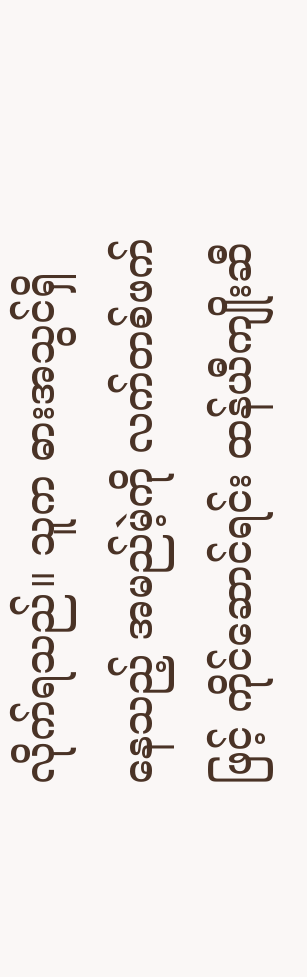လိုက်ရသည်။ သူက ဓားအသွင်ရှိနေသည့် အမည်မဲ့ကို လက်တစ်ဖက်ဖြင့် ကိုင်ဆောင်ရင်း ထန်ယီကျိုးဆီ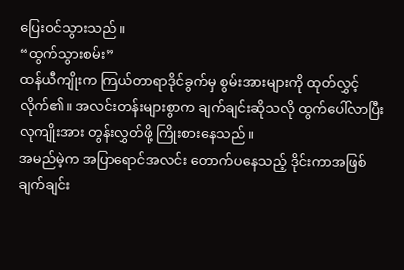ပြေးဝင်သွားသည်။
“ထွက်သွားစမ်း”
ထန်ယီကျိုးက ကြယ်တာရာဒိုင်ခွက်မှ စွမ်းအားများကို ထုတ်လွှင့်လိုက်၏။ အလင်းတန်းများစွာက ချက်ချင်းဆိုသလို ထွက်ပေါ်လာပြီး လုကျိုးအား တွန်းလွှတ်ဖို့ ကြိုးစားနေသည်။
အမည်မဲ့က အပြာရောင်အလင်း တောက်ပနေသည့် ဒိုင်းကာအဖြစ် ချက်ချင်း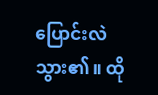ပြောင်းလဲသွား၏။ ထို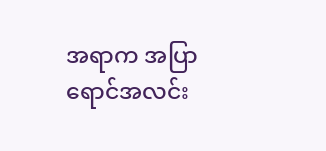အရာက အပြာရောင်အလင်း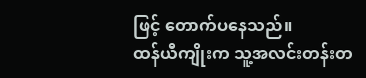ဖြင့် တောက်ပနေသည်။
ထန်ယီကျိုးက သူ့အလင်းတန်းတ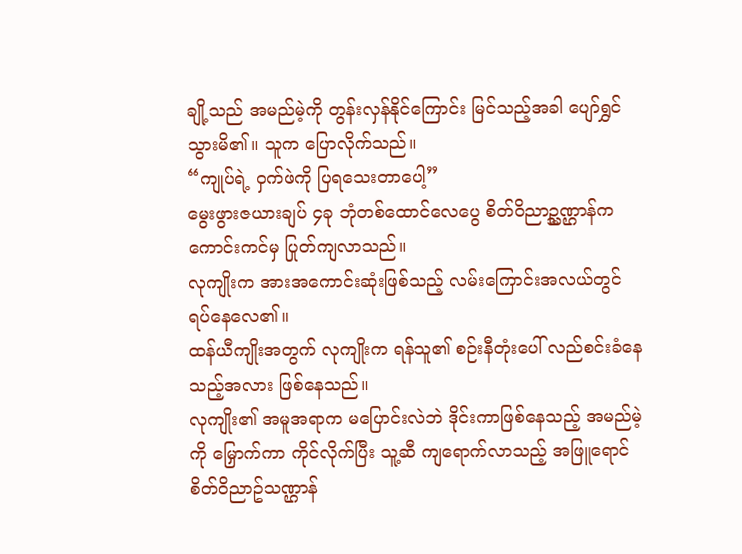ချို့သည် အမည်မဲ့ကို တွန်းလှန်နိုင်ကြောင်း မြင်သည့်အခါ ပျော်ရွှင်သွားမိ၏။ သူက ပြောလိုက်သည်။
“ကျုပ်ရဲ့ ဝှက်ဖဲကို ပြရသေးတာပေါ့”
မွေးဖွားဇယားချပ် ၄ခု ဘုံတစ်ထောင်လေပွေ စိတ်ဝိညာဥ္သဏ္ဌာန်က ကောင်းကင်မှ ပြုတ်ကျလာသည်။
လုကျိုးက အားအကောင်းဆုံးဖြစ်သည့် လမ်းကြောင်းအလယ်တွင် ရပ်နေလေ၏။
ထန်ယီကျိုးအတွက် လုကျိုးက ရန်သူ၏ စဉ်းနီတုံးပေါ် လည်စင်းခံနေသည့်အလား ဖြစ်နေသည်။
လုကျိုး၏ အမူအရာက မပြောင်းလဲဘဲ ဒိုင်းကာဖြစ်နေသည့် အမည်မဲ့ကို မြှောက်ကာ ကိုင်လိုက်ပြီး သူ့ဆီ ကျရောက်လာသည့် အဖြူရောင် စိတ်ဝိညာဥ်သဏ္ဌာန်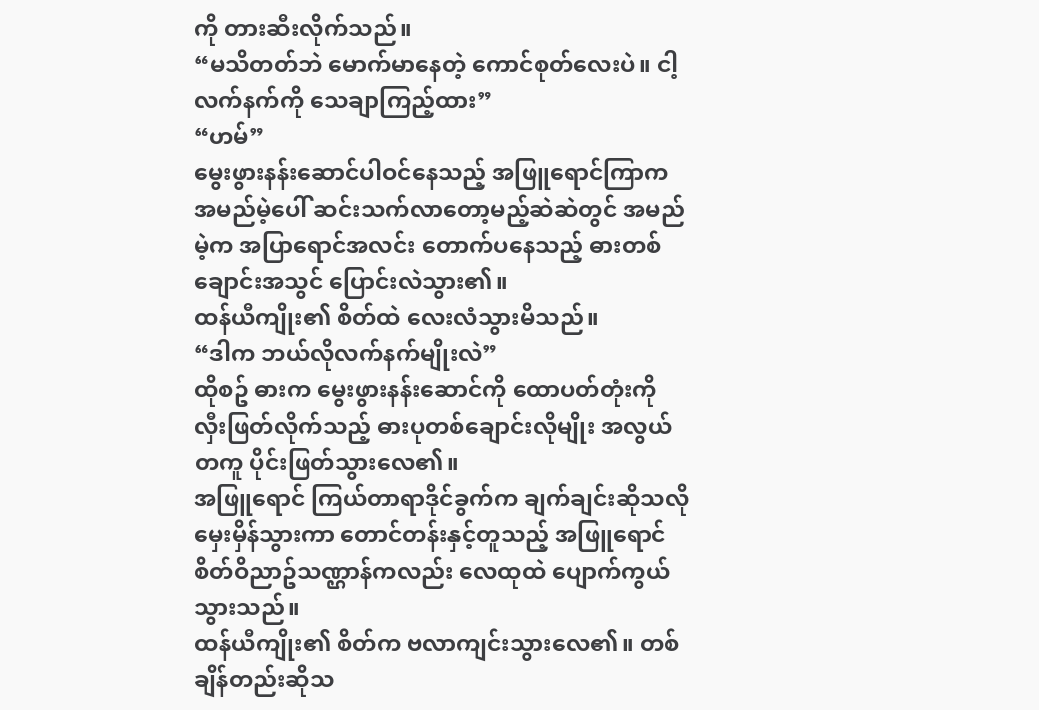ကို တားဆီးလိုက်သည်။
“မသိတတ်ဘဲ မောက်မာနေတဲ့ ကောင်စုတ်လေးပဲ။ ငါ့လက်နက်ကို သေချာကြည့်ထား”
“ဟမ်”
မွေးဖွားနန်းဆောင်ပါဝင်နေသည့် အဖြူရောင်ကြာက အမည်မဲ့ပေါ် ဆင်းသက်လာတော့မည့်ဆဲဆဲတွင် အမည်မဲ့က အပြာရောင်အလင်း တောက်ပနေသည့် ဓားတစ်ချောင်းအသွင် ပြောင်းလဲသွား၏။
ထန်ယီကျိုး၏ စိတ်ထဲ လေးလံသွားမိသည်။
“ဒါက ဘယ်လိုလက်နက်မျိုးလဲ”
ထိုစဥ် ဓားက မွေးဖွားနန်းဆောင်ကို ထောပတ်တုံးကို လှီးဖြတ်လိုက်သည့် ဓားပုတစ်ချောင်းလိုမျိုး အလွယ်တကူ ပိုင်းဖြတ်သွားလေ၏။
အဖြူရောင် ကြယ်တာရာဒိုင်ခွက်က ချက်ချင်းဆိုသလို မှေးမှိန်သွားကာ တောင်တန်းနှင့်တူသည့် အဖြူရောင် စိတ်ဝိညာဥ်သဏ္ဌာန်ကလည်း လေထုထဲ ပျောက်ကွယ်သွားသည်။
ထန်ယီကျိုး၏ စိတ်က ဗလာကျင်းသွားလေ၏။ တစ်ချိန်တည်းဆိုသ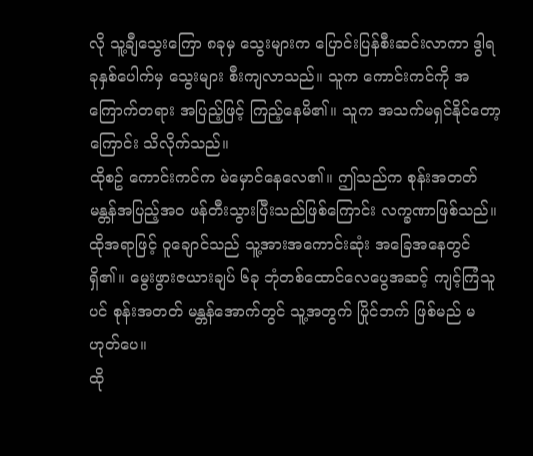လို သူ့ချီသွေးကြော ၈ခုမှ သွေးများက ပြောင်းပြန်စီးဆင်းလာကာ ဒွါရခုနှစ်ပေါက်မှ သွေးများ စီးကျလာသည်။ သူက ကောင်းကင်ကို အကြောက်တရား အပြည့်ဖြင့် ကြည့်နေမိ၏။ သူက အသက်မရှင်နိုင်တော့ကြောင်း သိလိုက်သည်။
ထိုစဥ် ကောင်းကင်က မဲမှောင်နေလေ၏။ ဤသည်က စုန်းအတတ် မန္တန်အပြည့်အဝ ဖန်တီးသွားပြီးသည်ဖြစ်ကြောင်း လက္ခဏာဖြစ်သည်။ ထိုအရာဖြင့် ဝူချောင်သည် သူ့အားအကောင်းဆုံး အခြေအနေတွင် ရှိ၏။ မွေးဖွားဇယားချပ် ၆ခု ဘုံတစ်ထောင်လေပွေအဆင့် ကျင့်ကြံသူပင် စုန်းအတတ် မန္တန်အောက်တွင် သူ့အတွက် ပြိုင်ဘက် ဖြစ်မည် မဟုတ်ပေ။
ထို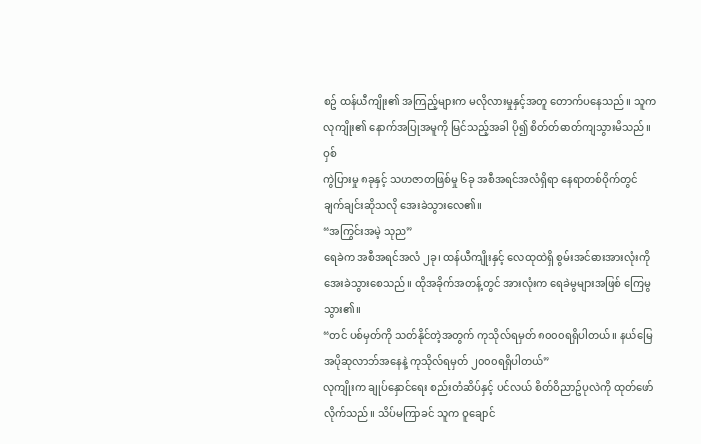စဥ် ထန်ယီကျိုး၏ အကြည့်များက မလိုလားမှုနှင့်အတူ တောက်ပနေသည်။ သူက လုကျိုး၏ နောက်အပြုအမူကို မြင်သည့်အခါ ပို၍ စိတ်တ်ဓာတ်ကျသွားမိသည်။
ဝှစ်
ကွဲပြားမှု ၈ခုနှင့် သဟဇာတဖြစ်မှု ၆ခု အစီအရင်အလံရှိရာ နေရာတစ်ဝိုက်တွင် ချက်ချင်းဆိုသလို အေးခဲသွားလေ၏။
“အကြွင်းအမဲ့ သုည”
ရေခဲက အစီအရင်အလံ ၂ခု၊ ထန်ယီကျိုးနှင့် လေထုထဲရှိ စွမ်းအင်ဓားအားလုံးကို အေးခဲသွားစေသည်။ ထိုအခိုက်အတန့်တွင် အားလုံးက ရေခဲမွများအဖြစ် ကြေမွသွား၏။
“တင် ပစ်မှတ်ကို သတ်နိုင်တဲ့အတွက် ကုသိုလ်ရမှတ် ၈၀၀၀ရရှိပါတယ်။ နယ်မြေအပိုဆုလာဘ်အနေနဲ့ ကုသိုလ်ရမှတ် ၂၀၀၀ရရှိပါတယ်”
လုကျိုးက ချုပ်နှောင်ရေး စည်းတံဆိပ်နှင့် ပင်လယ် စိတ်ဝိညာဥ်ပုလဲကို ထုတ်ဖော်လိုက်သည်။ သိပ်မကြာခင် သူက ဝူချောင်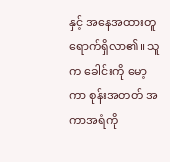နှင့် အနေအထားတူ ရောက်ရှိလာ၏။ သူက ခေါင်းကို မော့ကာ စုန်းအတတ် အကာအရံကို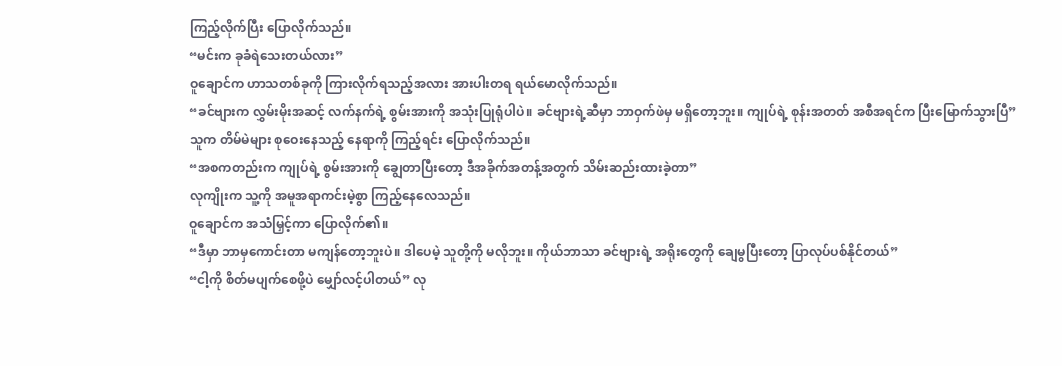ကြည့်လိုက်ပြီး ပြောလိုက်သည်။
“မင်းက ခုခံရဲသေးတယ်လား”
ဝူချောင်က ဟာသတစ်ခုကို ကြားလိုက်ရသည့်အလား အားပါးတရ ရယ်မောလိုက်သည်။
“ခင်ဗျားက လွှမ်းမိုးအဆင့် လက်နက်ရဲ့ စွမ်းအားကို အသုံးပြုရုံပါပဲ။ ခင်ဗျားရဲ့ဆီမှာ ဘာဝှက်ဖဲမှ မရှိတော့ဘူး။ ကျုပ်ရဲ့ စုန်းအတတ် အစီအရင်က ပြီးမြောက်သွားပြီ”
သူက တိမ်မဲများ စုဝေးနေသည့် နေရာကို ကြည့်ရင်း ပြောလိုက်သည်။
“အစကတည်းက ကျုပ်ရဲ့ စွမ်းအားကို ချွေတာပြီးတော့ ဒီအခိုက်အတန့်အတွက် သိမ်းဆည်းထားခဲ့တာ”
လုကျိုးက သူ့ကို အမူအရာကင်းမဲ့စွာ ကြည့်နေလေသည်။
ဝူချောင်က အသံမြှင့်ကာ ပြောလိုက်၏။
“ဒီမှာ ဘာမှကောင်းတာ မကျန်တော့ဘူးပဲ။ ဒါပေမဲ့ သူတို့ကို မလိုဘူး။ ကိုယ်ဘာသာ ခင်ဗျားရဲ့ အရိုးတွေကို ချေမွပြီးတော့ ပြာလုပ်ပစ်နိုင်တယ်”
“ငါ့ကို စိတ်မပျက်စေဖို့ပဲ မျှော်လင့်ပါတယ်” လု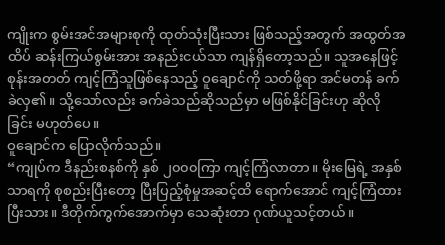ကျိုးက စွမ်းအင်အများစုကို ထုတ်သုံးပြီးသား ဖြစ်သည့်အတွက် အထွတ်အထိပ် ဆန်းကြယ်စွမ်းအား အနည်းငယ်သာ ကျန်ရှိတော့သည်။ သူအနေဖြင့် စုန်းအတတ် ကျင့်ကြံသူဖြစ်နေသည့် ဝူချောင်ကို သတ်ဖို့ရာ အင်မတန် ခက်ခဲလှ၏။ သို့သော်လည်း ခက်ခဲသည်ဆိုသည်မှာ မဖြစ်နိုင်ခြင်းဟု ဆိုလိုခြင်း မဟုတ်ပေ။
ဝူချောင်က ပြောလိုက်သည်။
“ကျုပ်က ဒီနည်းစနစ်ကို နှစ် ၂၀၀၀ကြာ ကျင့်ကြံလာတာ။ မိုးမြေရဲ့ အနှစ်သာရကို စုစည်းပြီးတော့ ပြီးပြည့်စုံမှုအဆင့်ထိ ရောက်အောင် ကျင့်ကြံထားပြီးသား။ ဒီတိုက်ကွက်အောက်မှာ သေဆုံးတာ ဂုဏ်ယူသင့်တယ်။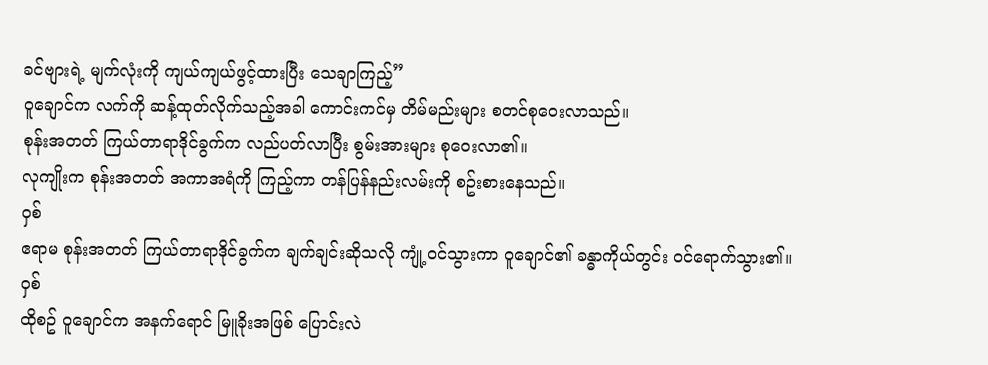ခင်ဗျားရဲ့ မျက်လုံးကို ကျယ်ကျယ်ဖွင့်ထားပြီး သေချာကြည့်”
ဝူချောင်က လက်ကို ဆန့်ထုတ်လိုက်သည့်အခါ ကောင်းကင်မှ တိမ်မည်းများ စတင်စုဝေးလာသည်။
စုန်းအတတ် ကြယ်တာရာဒိုင်ခွက်က လည်ပတ်လာပြီး စွမ်းအားများ စုဝေးလာ၏။
လုကျိုးက စုန်းအတတ် အကာအရံကို ကြည့်ကာ တန်ပြန်နည်းလမ်းကို စဥ်းစားနေသည်။
ဝှစ်
ဧရာမ စုန်းအတတ် ကြယ်တာရာဒိုင်ခွက်က ချက်ချင်းဆိုသလို ကျုံ့ဝင်သွားကာ ဝူချောင်၏ ခန္ဓာကိုယ်တွင်း ဝင်ရောက်သွား၏။
ဝှစ်
ထိုစဥ် ဝူချောင်က အနက်ရောင် မြူခိုးအဖြစ် ပြောင်းလဲ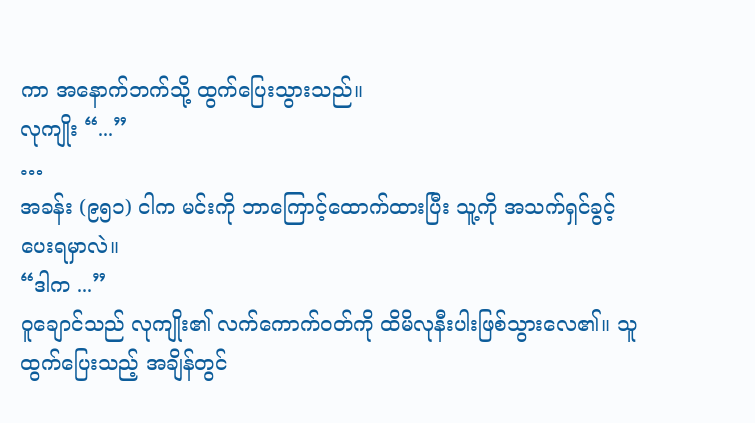ကာ အနောက်ဘက်သို့ ထွက်ပြေးသွားသည်။
လုကျိုး “...”
…
အခန်း (၉၅၁) ငါက မင်းကို ဘာကြောင့်ထောက်ထားပြီး သူ့ကို အသက်ရှင်ခွင့်ပေးရမှာလဲ။
“ဒါက ...”
ဝူချောင်သည် လုကျိုး၏ လက်ကောက်ဝတ်ကို ထိမိလုနီးပါးဖြစ်သွားလေ၏။ သူ ထွက်ပြေးသည့် အချိန်တွင်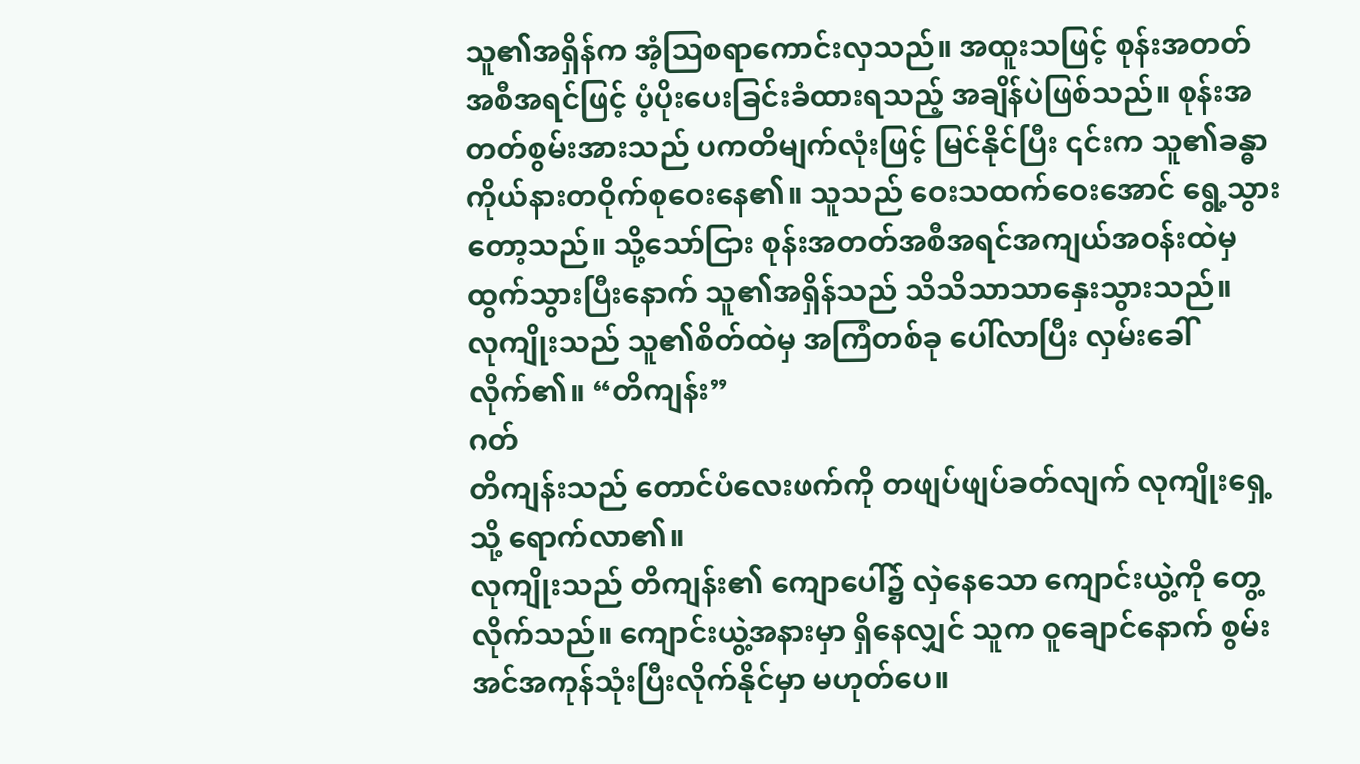သူ၏အရှိန်က အံ့ဩစရာကောင်းလှသည်။ အထူးသဖြင့် စုန်းအတတ် အစီအရင်ဖြင့် ပံ့ပိုးပေးခြင်းခံထားရသည့် အချိန်ပဲဖြစ်သည်။ စုန်းအတတ်စွမ်းအားသည် ပကတိမျက်လုံးဖြင့် မြင်နိုင်ပြီး ၎င်းက သူ၏ခန္ဓာကိုယ်နားတဝိုက်စုဝေးနေ၏။ သူသည် ဝေးသထက်ဝေးအောင် ရွေ့သွားတော့သည်။ သို့သော်ငြား စုန်းအတတ်အစီအရင်အကျယ်အဝန်းထဲမှ ထွက်သွားပြီးနောက် သူ၏အရှိန်သည် သိသိသာသာနှေးသွားသည်။
လုကျိုးသည် သူ၏စိတ်ထဲမှ အကြံတစ်ခု ပေါ်လာပြီး လှမ်းခေါ်လိုက်၏။ “တိကျန်း”
ဂတ်
တိကျန်းသည် တောင်ပံလေးဖက်ကို တဖျပ်ဖျပ်ခတ်လျက် လုကျိုးရှေ့သို့ ရောက်လာ၏။
လုကျိုးသည် တိကျန်း၏ ကျောပေါ်၌ လှဲနေသော ကျောင်းယွဲ့ကို တွေ့လိုက်သည်။ ကျောင်းယွဲ့အနားမှာ ရှိနေလျှင် သူက ဝူချောင်နောက် စွမ်းအင်အကုန်သုံးပြီးလိုက်နိုင်မှာ မဟုတ်ပေ။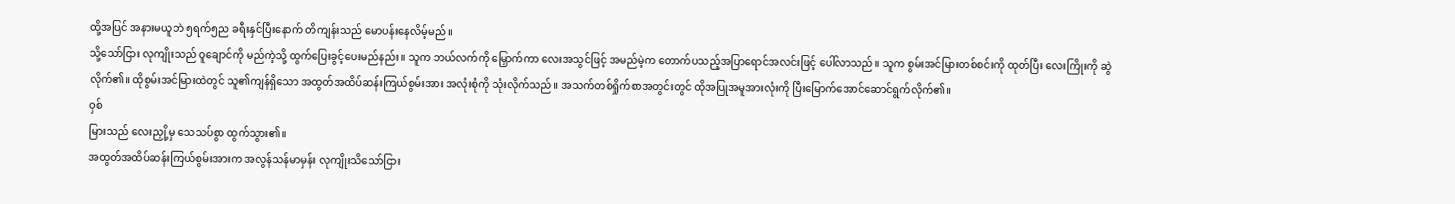ထို့အပြင် အနားမယူဘဲ ၅ရက်၅ည ခရီးနှင်ပြီးနောက် တိကျန်းသည် မောပန်းနေလိမ့်မည်။
သို့သော်ငြား လုကျိုးသည် ဝူချောင်ကို မည်ကဲ့သို့ ထွက်ပြေးခွင့်ပေးမည်နည်း။ သူက ဘယ်လက်ကို မြှောက်ကာ လေးအသွင်ဖြင့် အမည်မဲ့က တောက်ပသည့်အပြာရောင်အလင်းဖြင့် ပေါ်လာသည်။ သူက စွမ်းအင်မြားတစ်စင်းကို ထုတ်ပြီး လေးကြိုးကို ဆွဲလိုက်၏။ ထိုစွမ်းအင်မြားထဲတွင် သူ၏ကျန်ရှိသော အထွတ်အထိပ်ဆန်းကြယ်စွမ်းအား အလုံးစုံကို သုံးလိုက်သည်။ အသက်တစ်ရှိုက်စာအတွင်းတွင် ထိုအပြုအမူအားလုံးကို ပြီးမြောက်အောင်ဆောင်ရွက်လိုက်၏။
ဝှစ်
မြားသည် လေးညှို့မှ သေသပ်စွာ ထွက်သွား၏။
အထွတ်အထိပ်ဆန်းကြယ်စွမ်းအားက အလွန်သန်မာမှန်း လုကျိုးသိသော်ငြား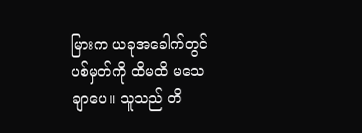မြားက ယခုအခေါက်တွင် ပစ်မှတ်ကို ထိမထိ မသေချာပေ။ သူသည် တိ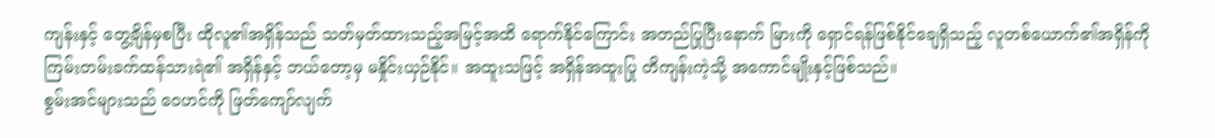ကျန်းနှင့် တွေ့ချိန်မှစပြီး ထိုလူ၏အရှိန်သည် သတ်မှတ်ထားသည့်အမြင့်အထိ ရောက်နိုင်ကြောင်း အတည်ပြုပြီးနောက် မြားကို ရှောင်ရန်ဖြစ်နိုင်ချေရှိသည့် လူတစ်ယောက်၏အရှိန်ကို ကြမ်းတမ်းခက်ထန်သားရဲ၏ အရှိန်နှင့် ဘယ်တော့မှ မနှိုင်းယှဉ်နိုင်။ အထူးသဖြင့် အရှိန်အထူးပြု တိကျန်းကဲ့သို့ အကောင်မျိုးနှင့်ဖြစ်သည်။
စွမ်းအင်များသည် ဝေဟင်ကို ဖြတ်ကျော်လျက်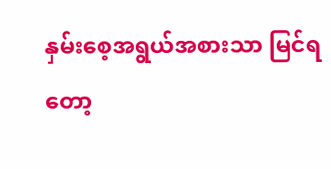နှမ်းစေ့အရွယ်အစားသာ မြင်ရတော့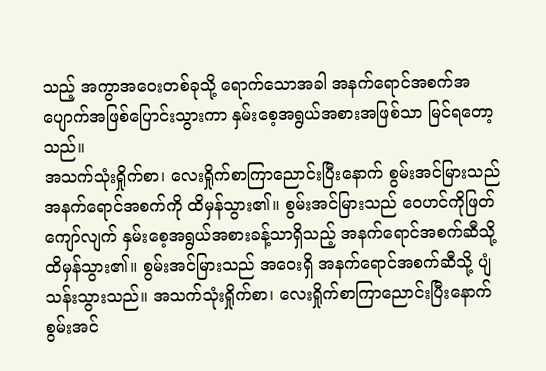သည့် အကွာအဝေးတစ်ခုသို့ ရောက်သောအခါ အနက်ရောင်အစက်အပျောက်အဖြစ်ပြောင်းသွားကာ နှမ်းစေ့အရွယ်အစားအဖြစ်သာ မြင်ရတော့သည်။
အသက်သုံးရှိုက်စာ၊ လေးရှိုက်စာကြာညောင်းပြီးနောက် စွမ်းအင်မြားသည် အနက်ရောင်အစက်ကို ထိမှန်သွား၏။ စွမ်းအင်မြားသည် ဝေဟင်ကိုဖြတ်ကျော်လျက် နှမ်းစေ့အရွယ်အစားခန့်သာရှိသည့် အနက်ရောင်အစက်ဆီသို့ ထိမှန်သွား၏။ စွမ်းအင်မြားသည် အဝေးရှိ အနက်ရောင်အစက်ဆီသို့ ပျံသန်းသွားသည်။ အသက်သုံးရှိုက်စာ၊ လေးရှိုက်စာကြာညောင်းပြီးနောက် စွမ်းအင်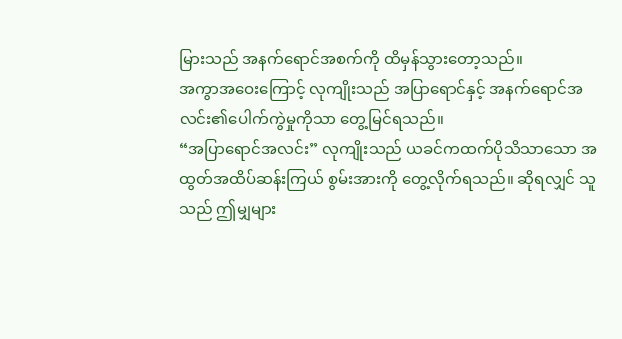မြားသည် အနက်ရောင်အစက်ကို ထိမှန်သွားတော့သည်။
အကွာအဝေးကြောင့် လုကျိုးသည် အပြာရောင်နှင့် အနက်ရောင်အလင်း၏ပေါက်ကွဲမှုကိုသာ တွေ့မြင်ရသည်။
“အပြာရောင်အလင်း” လုကျိုးသည် ယခင်ကထက်ပိုသိသာသော အထွတ်အထိပ်ဆန်းကြယ် စွမ်းအားကို တွေ့လိုက်ရသည်။ ဆိုရလျှင် သူသည် ဤမျှများ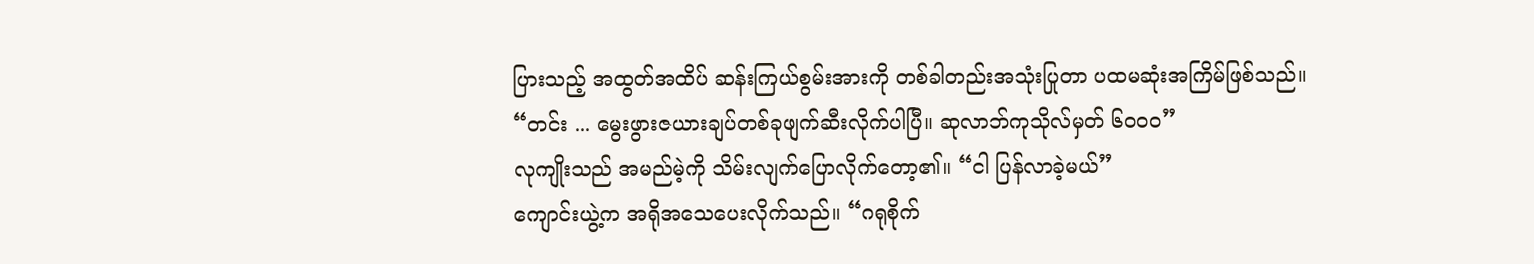ပြားသည့် အထွတ်အထိပ် ဆန်းကြယ်စွမ်းအားကို တစ်ခါတည်းအသုံးပြုတာ ပထမဆုံးအကြိမ်ဖြစ်သည်။
“တင်း ... မွေးဖွားဇယားချပ်တစ်ခုဖျက်ဆီးလိုက်ပါပြီ။ ဆုလာဘ်ကုသိုလ်မှတ် ၆၀၀၀”
လုကျိုးသည် အမည်မဲ့ကို သိမ်းလျက်ပြောလိုက်တော့၏။ “ငါ ပြန်လာခဲ့မယ်”
ကျောင်းယွဲ့က အရိုအသေပေးလိုက်သည်။ “ဂရုစိုက်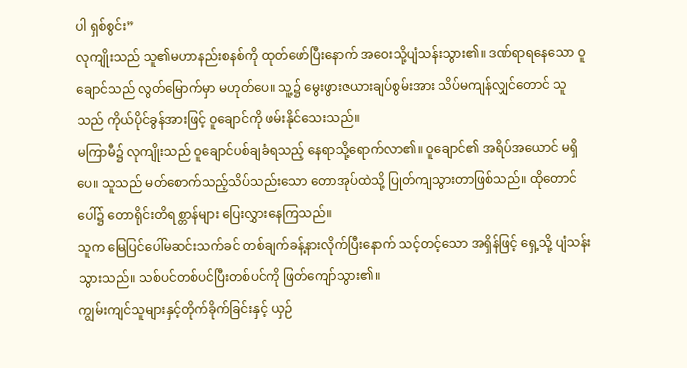ပါ ရှစ်စွင်း”
လုကျိုးသည် သူ၏မဟာနည်းစနစ်ကို ထုတ်ဖော်ပြီးနောက် အဝေးသို့ပျံသန်းသွား၏။ ဒဏ်ရာရနေသော ဝူချောင်သည် လွတ်မြောက်မှာ မဟုတ်ပေ။ သူ့၌ မွေးဖွားဇယားချပ်စွမ်းအား သိပ်မကျန်လျှင်တောင် သူသည် ကိုယ်ပိုင်ခွန်အားဖြင့် ဝူချောင်ကို ဖမ်းနိုင်သေးသည်။
မကြာမီ၌ လုကျိုးသည် ဝူချောင်ပစ်ချခံရသည့် နေရာသို့ရောက်လာ၏။ ဝူချောင်၏ အရိပ်အယောင် မရှိပေ။ သူသည် မတ်စောက်သည့်သိပ်သည်းသော တောအုပ်ထဲသို့ ပြုတ်ကျသွားတာဖြစ်သည်။ ထိုတောင်ပေါ်၌ တောရိုင်းတိရစ္တာန်များ ပြေးလွှားနေကြသည်။
သူက မြေပြင်ပေါ်မဆင်းသက်ခင် တစ်ချက်ခန့်နားလိုက်ပြီးနောက် သင့်တင့်သော အရှိန်ဖြင့် ရှေ့သို့ ပျံသန်းသွားသည်။ သစ်ပင်တစ်ပင်ပြီးတစ်ပင်ကို ဖြတ်ကျော်သွား၏။
ကျွမ်းကျင်သူများနှင့်တိုက်ခိုက်ခြင်းနှင့် ယှဉ်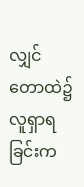လျှင် တောထဲ၌ လူရှာရခြင်းက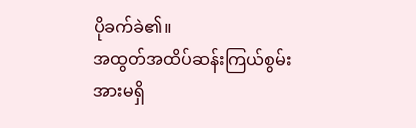ပိုခက်ခဲ၏။
အထွတ်အထိပ်ဆန်းကြယ်စွမ်းအားမရှိ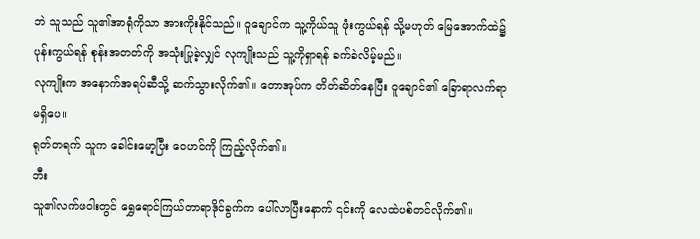ဘဲ သူသည် သူ၏အာရုံကိုသာ အားကိုးနိုင်သည်။ ဝူချောင်က သူ့ကိုယ်သူ ဖုံးကွယ်ရန် သို့မဟုတ် မြေအောက်ထဲ၌ ပုန်းကွယ်ရန် စုန်းအတတ်ကို အသုံးပြုခဲ့လျှင် လုကျိုးသည် သူ့ကိုရှာရန် ခက်ခဲလိမ့်မည်။
လုကျိုးက အနောက်အရပ်ဆီသို့ ဆက်သွားလိုက်၏။ တောအုပ်က တိတ်ဆိတ်နေပြီး ဝူချောင်၏ ခြောရာလက်ရာမရှိပေ။
ရုတ်တရက် သူက ခေါင်းမော့ပြီး ဝေဟင်ကို ကြည့်လိုက်၏။
ဘီး
သူ၏လက်ဖဝါးတွင် ရွှေရောင်ကြယ်တာရာဒိုင်ခွက်က ပေါ်လာပြီးနောက် ၎င်းကို လေထဲပစ်တင်လိုက်၏။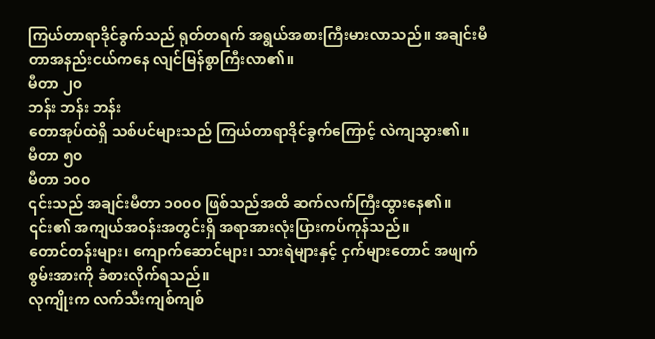ကြယ်တာရာဒိုင်ခွက်သည် ရုတ်တရက် အရွယ်အစားကြီးမားလာသည်။ အချင်းမီတာအနည်းငယ်ကနေ လျင်မြန်စွာကြီးလာ၏။
မီတာ ၂၀
ဘန်း ဘန်း ဘန်း
တောအုပ်ထဲရှိ သစ်ပင်များသည် ကြယ်တာရာဒိုင်ခွက်ကြောင့် လဲကျသွား၏။
မီတာ ၅၀
မီတာ ၁၀၀
၎င်းသည် အချင်းမီတာ ၁၀၀၀ ဖြစ်သည်အထိ ဆက်လက်ကြီးထွားနေ၏။
၎င်း၏ အကျယ်အဝန်းအတွင်းရှိ အရာအားလုံးပြားကပ်ကုန်သည်။
တောင်တန်းများ၊ ကျောက်ဆောင်များ၊ သားရဲများနှင့် ငှက်များတောင် အဖျက်စွမ်းအားကို ခံစားလိုက်ရသည်။
လုကျိုးက လက်သီးကျစ်ကျစ်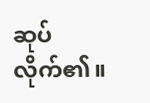ဆုပ်လိုက်၏။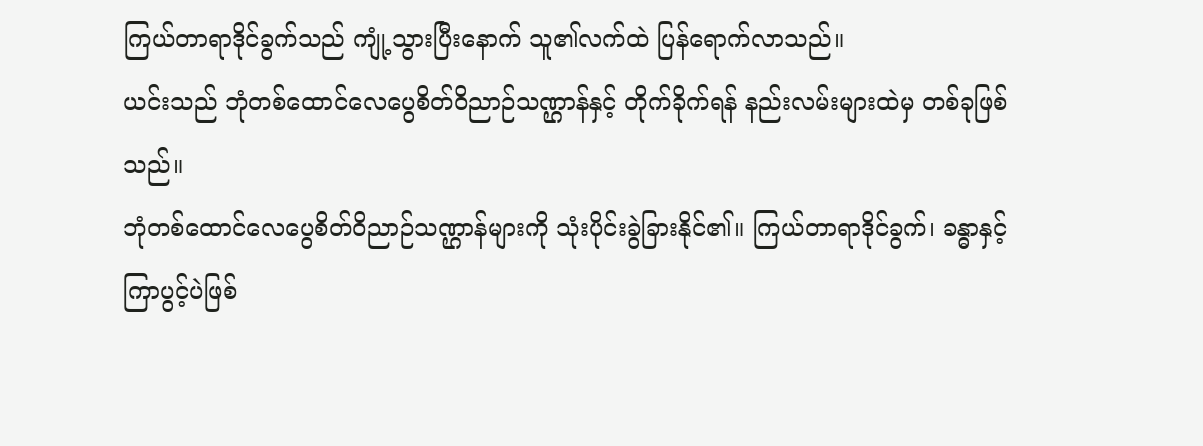ကြယ်တာရာဒိုင်ခွက်သည် ကျုံ့သွားပြီးနောက် သူ၏လက်ထဲ ပြန်ရောက်လာသည်။
ယင်းသည် ဘုံတစ်ထောင်လေပွေစိတ်ဝိညာဉ်သဏ္ဌာန်နှင့် တိုက်ခိုက်ရန် နည်းလမ်းများထဲမှ တစ်ခုဖြစ်သည်။
ဘုံတစ်ထောင်လေပွေစိတ်ဝိညာဉ်သဏ္ဌာန်များကို သုံးပိုင်းခွဲခြားနိုင်၏။ ကြယ်တာရာဒိုင်ခွက်၊ ခန္ဓာနှင့် ကြာပွင့်ပဲဖြစ်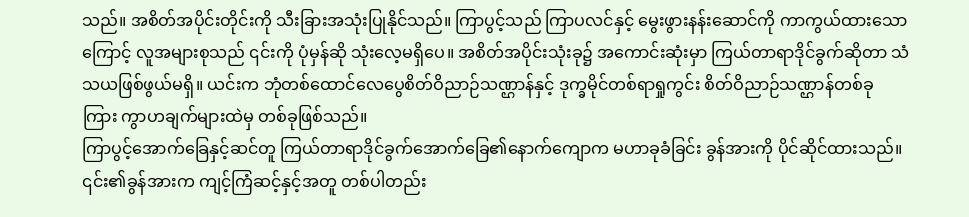သည်။ အစိတ်အပိုင်းတိုင်းကို သီးခြားအသုံးပြုနိုင်သည်။ ကြာပွင့်သည် ကြာပလင်နှင့် မွေးဖွားနန်းဆောင်ကို ကာကွယ်ထားသောကြောင့် လူအများစုသည် ၎င်းကို ပုံမှန်ဆို သုံးလေ့မရှိပေ။ အစိတ်အပိုင်းသုံးခု၌ အကောင်းဆုံးမှာ ကြယ်တာရာဒိုင်ခွက်ဆိုတာ သံသယဖြစ်ဖွယ်မရှိ။ ယင်းက ဘုံတစ်ထောင်လေပွေစိတ်ဝိညာဉ်သဏ္ဌာန်နှင့် ဒုက္ခမိုင်တစ်ရာရှုကွင်း စိတ်ဝိညာဉ်သဏ္ဌာန်တစ်ခု ကြား ကွာဟချက်များထဲမှ တစ်ခုဖြစ်သည်။
ကြာပွင့်အောက်ခြေနှင့်ဆင်တူ ကြယ်တာရာဒိုင်ခွက်အောက်ခြေ၏နောက်ကျောက မဟာခုခံခြင်း ခွန်အားကို ပိုင်ဆိုင်ထားသည်။ ၎င်း၏ခွန်အားက ကျင့်ကြံဆင့်နှင့်အတူ တစ်ပါတည်း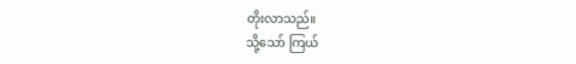တိုးလာသည်။
သို့သော် ကြယ်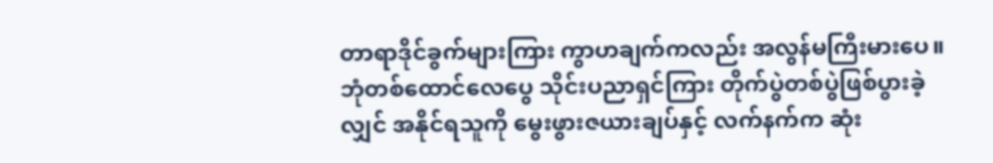တာရာဒိုင်ခွက်များကြား ကွာဟချက်ကလည်း အလွန်မကြီးမားပေ။ ဘုံတစ်ထောင်လေပွေ သိုင်းပညာရှင်ကြား တိုက်ပွဲတစ်ပွဲဖြစ်ပွားခဲ့လျှင် အနိုင်ရသူကို မွေးဖွားဇယားချပ်နှင့် လက်နက်က ဆုံး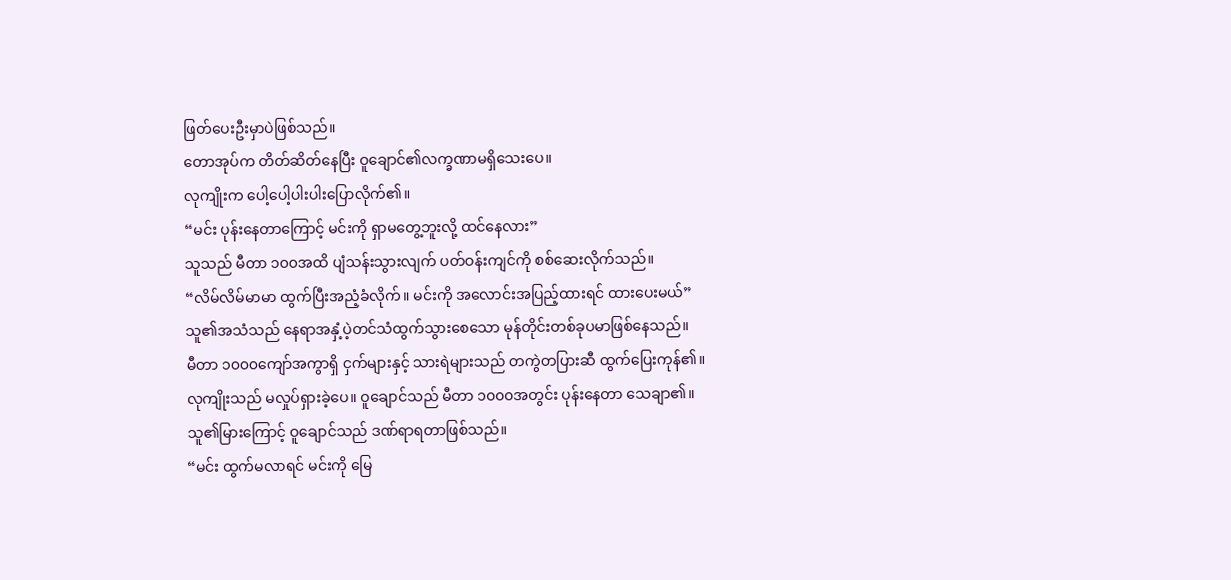ဖြတ်ပေးဦးမှာပဲဖြစ်သည်။
တောအုပ်က တိတ်ဆိတ်နေပြီး ဝူချောင်၏လက္ခဏာမရှိသေးပေ။
လုကျိုးက ပေါ့ပေါ့ပါးပါးပြောလိုက်၏။
“မင်း ပုန်းနေတာကြောင့် မင်းကို ရှာမတွေ့ဘူးလို့ ထင်နေလား”
သူသည် မီတာ ၁၀၀အထိ ပျံသန်းသွားလျက် ပတ်ဝန်းကျင်ကို စစ်ဆေးလိုက်သည်။
“လိမ်လိမ်မာမာ ထွက်ပြီးအညံ့ခံလိုက်။ မင်းကို အလောင်းအပြည့်ထားရင် ထားပေးမယ်”
သူ၏အသံသည် နေရာအနှံ့ပဲ့တင်သံထွက်သွားစေသော မုန်တိုင်းတစ်ခုပမာဖြစ်နေသည်။
မီတာ ၁၀၀၀ကျော်အကွာရှိ ငှက်များနှင့် သားရဲများသည် တကွဲတပြားဆီ ထွက်ပြေးကုန်၏။
လုကျိုးသည် မလှုပ်ရှားခဲ့ပေ။ ဝူချောင်သည် မီတာ ၁၀၀၀အတွင်း ပုန်းနေတာ သေချာ၏။ သူ၏မြားကြောင့် ဝူချောင်သည် ဒဏ်ရာရတာဖြစ်သည်။
“မင်း ထွက်မလာရင် မင်းကို မြေ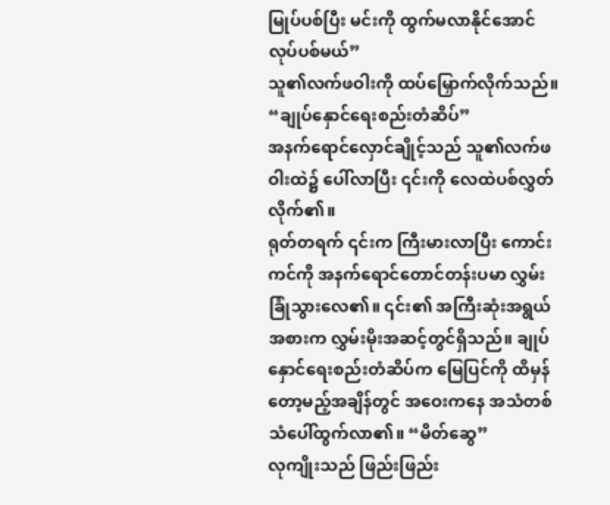မြုပ်ပစ်ပြီး မင်းကို ထွက်မလာနိုင်အောင် လုပ်ပစ်မယ်”
သူ၏လက်ဖဝါးကို ထပ်မြှောက်လိုက်သည်။
“ချုပ်နှောင်ရေးစည်းတံဆိပ်”
အနက်ရောင်လှောင်ချိုင့်သည် သူ၏လက်ဖဝါးထဲ၌ ပေါ်လာပြီး ၎င်းကို လေထဲပစ်လွှတ်လိုက်၏။
ရုတ်တရက် ၎င်းက ကြီးမားလာပြီး ကောင်းကင်ကို အနက်ရောင်တောင်တန်းပမာ လွှမ်းခြုံသွားလေ၏။ ၎င်း၏ အကြီးဆုံးအရွယ်အစားက လွှမ်းမိုးအဆင့်တွင်ရှိသည်။ ချုပ်နှောင်ရေးစည်းတံဆိပ်က မြေပြင်ကို ထိမှန်တော့မည့်အချိန်တွင် အဝေးကနေ အသံတစ်သံပေါ်ထွက်လာ၏။ “မိတ်ဆွေ”
လုကျိုးသည် ဖြည်းဖြည်း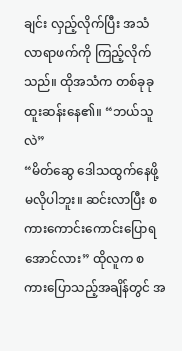ချင်း လှည့်လိုက်ပြီး အသံလာရာဖက်ကို ကြည့်လိုက်သည်။ ထိုအသံက တစ်ခုခု ထူးဆန်းနေ၏။ “ဘယ်သူလဲ”
“မိတ်ဆွေ ဒေါသထွက်နေဖို့ မလိုပါဘူး။ ဆင်းလာပြီး စကားကောင်းကောင်းပြောရအောင်လား” ထိုလူက စကားပြောသည့်အချိန်တွင် အ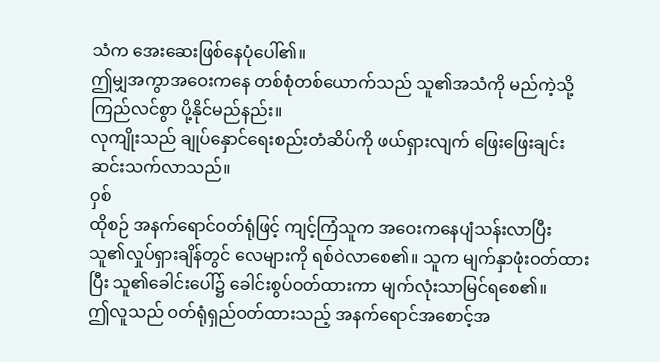သံက အေးဆေးဖြစ်နေပုံပေါ်၏။
ဤမျှအကွာအဝေးကနေ တစ်စုံတစ်ယောက်သည် သူ၏အသံကို မည်ကဲ့သို့ ကြည်လင်စွာ ပို့နိုင်မည်နည်း။
လုကျိုးသည် ချုပ်နှောင်ရေးစည်းတံဆိပ်ကို ဖယ်ရှားလျက် ဖြေးဖြေးချင်းဆင်းသက်လာသည်။
ဝှစ်
ထိုစဉ် အနက်ရောင်ဝတ်ရုံဖြင့် ကျင့်ကြံသူက အဝေးကနေပျံသန်းလာပြီး သူ၏လှုပ်ရှားချိန်တွင် လေများကို ရစ်ဝဲလာစေ၏။ သူက မျက်နှာဖုံးဝတ်ထားပြီး သူ၏ခေါင်းပေါ်၌ ခေါင်းစွပ်ဝတ်ထားကာ မျက်လုံးသာမြင်ရစေ၏။
ဤလူသည် ဝတ်ရုံရှည်ဝတ်ထားသည့် အနက်ရောင်အစောင့်အ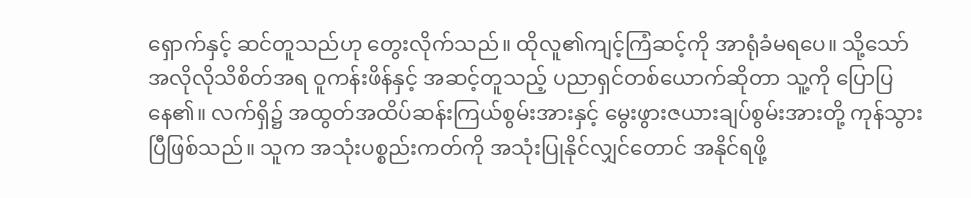ရှောက်နှင့် ဆင်တူသည်ဟု တွေးလိုက်သည်။ ထိုလူ၏ကျင့်ကြံဆင့်ကို အာရုံခံမရပေ။ သို့သော် အလိုလိုသိစိတ်အရ ဝူကန်းဖိန်နှင့် အဆင့်တူသည့် ပညာရှင်တစ်ယောက်ဆိုတာ သူ့ကို ပြောပြနေ၏။ လက်ရှိ၌ အထွတ်အထိပ်ဆန်းကြယ်စွမ်းအားနှင့် မွေးဖွားဇယားချပ်စွမ်းအားတို့ ကုန်သွားပြီဖြစ်သည်။ သူက အသုံးပစ္စည်းကတ်ကို အသုံးပြုနိုင်လျှင်တောင် အနိုင်ရဖို့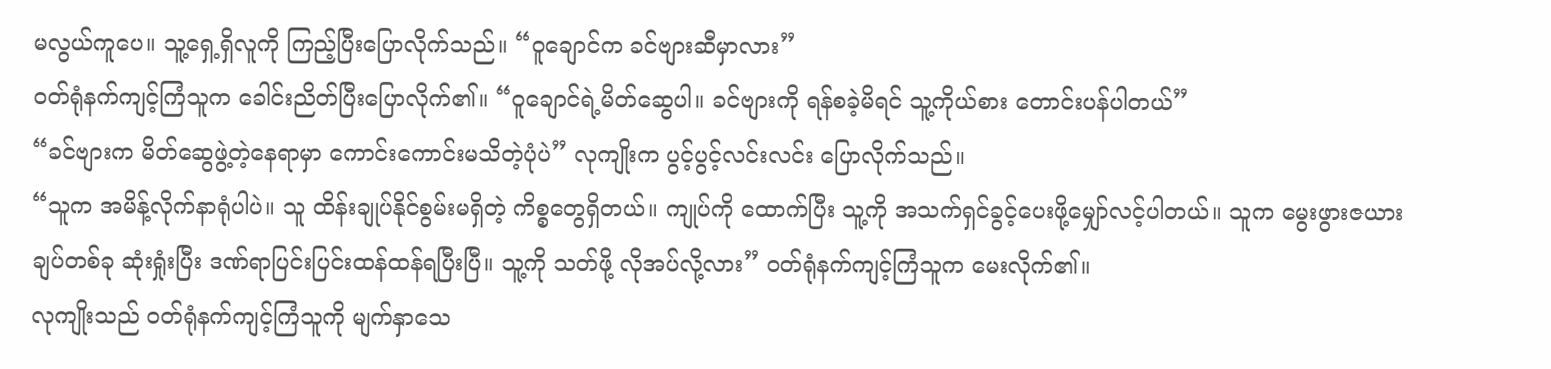မလွယ်ကူပေ။ သူ့ရှေ့ရှိလူကို ကြည့်ပြီးပြောလိုက်သည်။ “ဝူချောင်က ခင်ဗျားဆီမှာလား”
ဝတ်ရုံနက်ကျင့်ကြံသူက ခေါင်းညိတ်ပြီးပြောလိုက်၏။ “ဝူချောင်ရဲ့မိတ်ဆွေပါ။ ခင်ဗျားကို ရန်စခဲ့မိရင် သူ့ကိုယ်စား တောင်းပန်ပါတယ်”
“ခင်ဗျားက မိတ်ဆွေဖွဲ့တဲ့နေရာမှာ ကောင်းကောင်းမသိတဲ့ပုံပဲ” လုကျိုးက ပွင့်ပွင့်လင်းလင်း ပြောလိုက်သည်။
“သူက အမိန့်လိုက်နာရုံပါပဲ။ သူ ထိန်းချုပ်နိုင်စွမ်းမရှိတဲ့ ကိစ္စတွေရှိတယ်။ ကျုပ်ကို ထောက်ပြီး သူ့ကို အသက်ရှင်ခွင့်ပေးဖို့မျှော်လင့်ပါတယ်။ သူက မွေးဖွားဇယားချပ်တစ်ခု ဆုံးရှုံးပြီး ဒဏ်ရာပြင်းပြင်းထန်ထန်ရပြီးပြီ။ သူ့ကို သတ်ဖို့ လိုအပ်လို့လား” ဝတ်ရုံနက်ကျင့်ကြံသူက မေးလိုက်၏။
လုကျိုးသည် ဝတ်ရုံနက်ကျင့်ကြံသူကို မျက်နှာသေ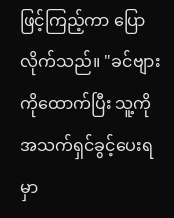ဖြင့်ကြည့်ကာ ပြောလိုက်သည်။ "ခင်ဗျားကိုထောက်ပြီး သူ့ကို အသက်ရှင်ခွင့်ပေးရမှာ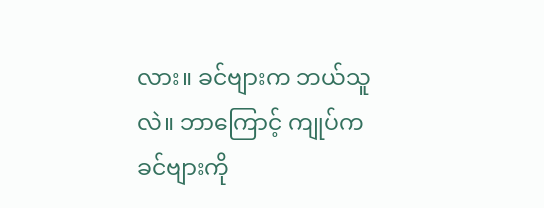လား။ ခင်ဗျားက ဘယ်သူလဲ။ ဘာကြောင့် ကျုပ်က ခင်ဗျားကို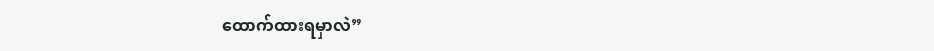ထောက်ထားရမှာလဲ”